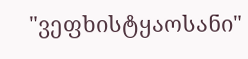"ვეფხისტყაოსანი"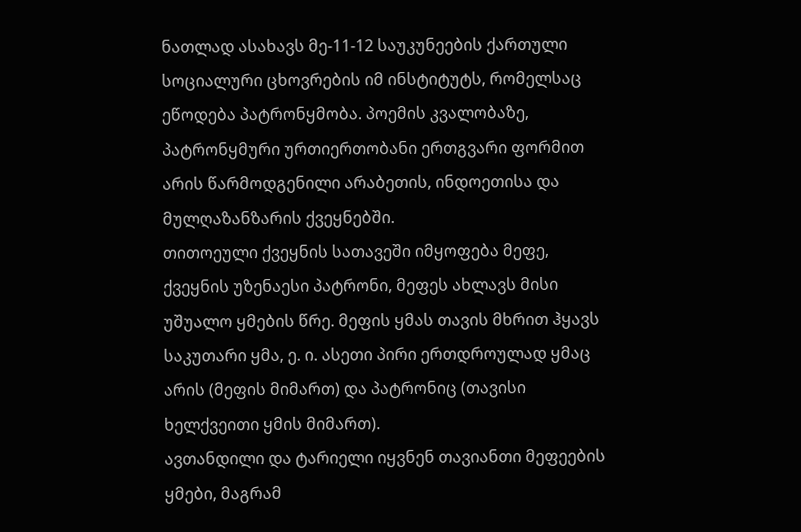ნათლად ასახავს მე-11-12 საუკუნეების ქართული სოციალური ცხოვრების იმ ინსტიტუტს, რომელსაც ეწოდება პატრონყმობა. პოემის კვალობაზე, პატრონყმური ურთიერთობანი ერთგვარი ფორმით არის წარმოდგენილი არაბეთის, ინდოეთისა და მულღაზანზარის ქვეყნებში.
თითოეული ქვეყნის სათავეში იმყოფება მეფე, ქვეყნის უზენაესი პატრონი, მეფეს ახლავს მისი უშუალო ყმების წრე. მეფის ყმას თავის მხრით ჰყავს საკუთარი ყმა, ე. ი. ასეთი პირი ერთდროულად ყმაც არის (მეფის მიმართ) და პატრონიც (თავისი ხელქვეითი ყმის მიმართ).
ავთანდილი და ტარიელი იყვნენ თავიანთი მეფეების ყმები, მაგრამ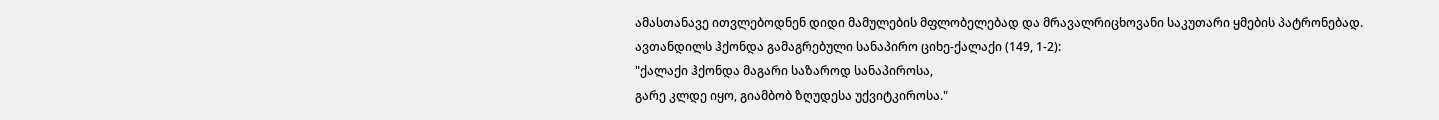ამასთანავე ითვლებოდნენ დიდი მამულების მფლობელებად და მრავალრიცხოვანი საკუთარი ყმების პატრონებად. ავთანდილს ჰქონდა გამაგრებული სანაპირო ციხე-ქალაქი (149, 1-2):
"ქალაქი ჰქონდა მაგარი საზაროდ სანაპიროსა,
გარე კლდე იყო, გიამბობ ზღუდესა უქვიტკიროსა."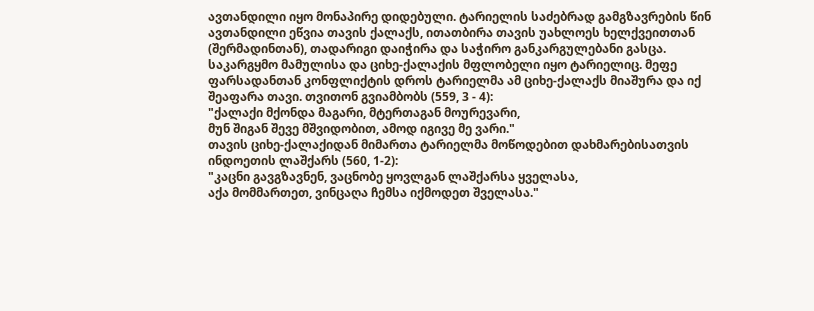ავთანდილი იყო მონაპირე დიდებული. ტარიელის საძებრად გამგზავრების წინ ავთანდილი ეწვია თავის ქალაქს, ითათბირა თავის უახლოეს ხელქვეითთან (შერმადინთან), თადარიგი დაიჭირა და საჭირო განკარგულებანი გასცა. საკარგყმო მამულისა და ციხე-ქალაქის მფლობელი იყო ტარიელიც. მეფე ფარსადანთან კონფლიქტის დროს ტარიელმა ამ ციხე-ქალაქს მიაშურა და იქ შეაფარა თავი. თვითონ გვიამბობს (559, 3 - 4):
"ქალაქი მქონდა მაგარი, მტერთაგან მოურევარი,
მუნ შიგან შევე მშვიდობით, ამოდ იგივე მე ვარი."
თავის ციხე-ქალაქიდან მიმართა ტარიელმა მოწოდებით დახმარებისათვის ინდოეთის ლაშქარს (560, 1-2):
"კაცნი გავგზავნენ, ვაცნობე ყოვლგან ლაშქარსა ყველასა,
აქა მომმართეთ, ვინცაღა ჩემსა იქმოდეთ შველასა."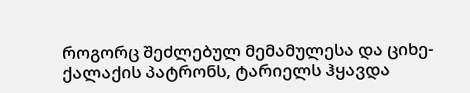როგორც შეძლებულ მემამულესა და ციხე-ქალაქის პატრონს, ტარიელს ჰყავდა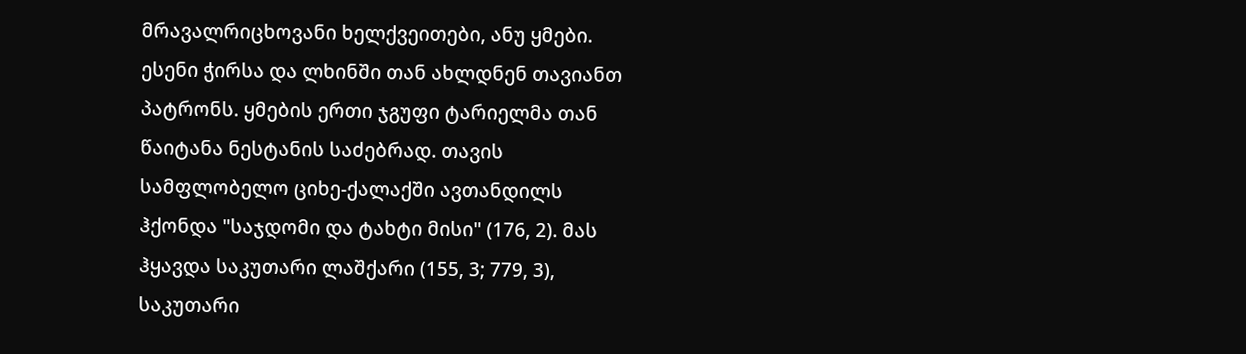მრავალრიცხოვანი ხელქვეითები, ანუ ყმები. ესენი ჭირსა და ლხინში თან ახლდნენ თავიანთ პატრონს. ყმების ერთი ჯგუფი ტარიელმა თან წაიტანა ნესტანის საძებრად. თავის სამფლობელო ციხე-ქალაქში ავთანდილს ჰქონდა "საჯდომი და ტახტი მისი" (176, 2). მას ჰყავდა საკუთარი ლაშქარი (155, 3; 779, 3), საკუთარი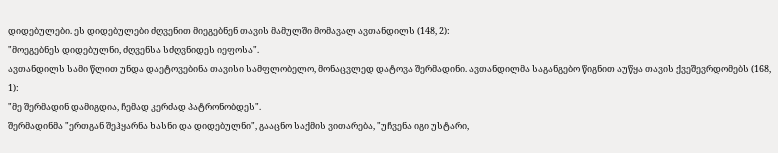დიდებულები. ეს დიდებულები ძღვენით მიეგებნენ თავის მამულში მომავალ ავთანდილს (148, 2):
"მოეგებნეს დიდებულნი, ძღვენსა სძღვნიდეს იეფოსა".
ავთანდილს სამი წლით უნდა დაეტოვებინა თავისი სამფლობელო, მონაცვლედ დატოვა შერმადინი. ავთანდილმა საგანგებო წიგნით აუწყა თავის ქვეშევრდომებს (168, 1):
"მე შერმადინ დამიგდია, ჩემად კერძად პატრონობდეს".
შერმადინმა "ერთგან შეჰყარნა ხასნი და დიდებულნი", გააცნო საქმის ვითარება, "უჩვენა იგი უსტარი,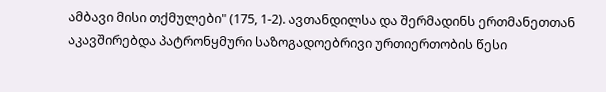ამბავი მისი თქმულები" (175, 1-2). ავთანდილსა და შერმადინს ერთმანეთთან აკავშირებდა პატრონყმური საზოგადოებრივი ურთიერთობის წესი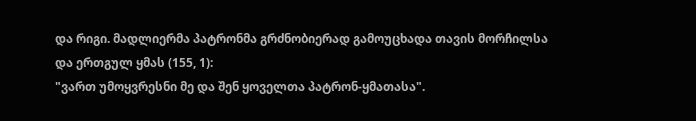და რიგი. მადლიერმა პატრონმა გრძნობიერად გამოუცხადა თავის მორჩილსა და ერთგულ ყმას (155, 1):
"ვართ უმოყვრესნი მე და შენ ყოველთა პატრონ-ყმათასა".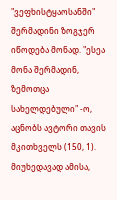"ვეფხისტყაოსანში" შერმადინი ზოგჯერ იწოდება მონად. "ესეა მონა შერმადინ, ზემოთცა სახელდებული" -ო, აცნობს ავტორი თავის მკითხველს (150, 1). მიუხედავად ამისა,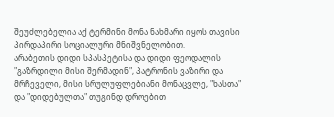შეუძლებელია აქ ტერმინი მონა ნახმარი იყოს თავისი პირდაპირი სოციალური მნიშვნელობით.
არაბეთის დიდი სპასპეტისა და დიდი ფეოდალის "გაზრდილი მისი შერმადინ", პატრონის ვაზირი და მრჩეველი, მისი სრულუფლებიანი მონაცვლე, "ხასთა" და "დიდებულთა" თუგინდ დროებით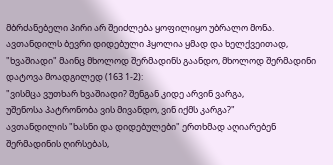მბრძანებელი პირი არ შეიძლება ყოფილიყო უბრალო მონა.
ავთანდილს ბევრი დიდებული ჰყოლია ყმად და ხელქვეითად, "ხვაშიადი" მაინც მხოლოდ შერმადინს გაანდო, მხოლოდ შერმადინი დატოვა მოადგილედ (163 1-2):
"ვისმცა ვუთხარ ხვაშიადი? შენგან კიდე არვინ ვარგა,
უშენოსა პატრონობა ვის მივანდო, ვინ იქმს კარგა?"
ავთანდილის "ხასნი და დიდებულები" ერთხმად აღიარებენ შერმადინის ღირსებას,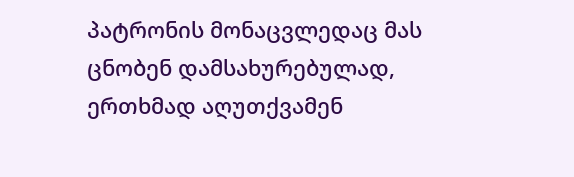პატრონის მონაცვლედაც მას ცნობენ დამსახურებულად, ერთხმად აღუთქვამენ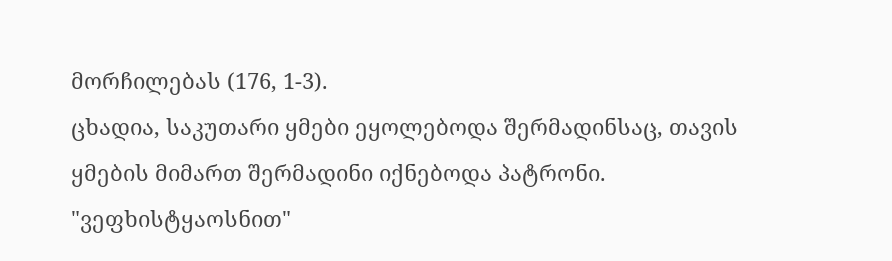მორჩილებას (176, 1-3).
ცხადია, საკუთარი ყმები ეყოლებოდა შერმადინსაც, თავის ყმების მიმართ შერმადინი იქნებოდა პატრონი.
"ვეფხისტყაოსნით"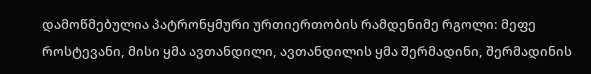დამოწმებულია პატრონყმური ურთიერთობის რამდენიმე რგოლი: მეფე როსტევანი, მისი ყმა ავთანდილი, ავთანდილის ყმა შერმადინი, შერმადინის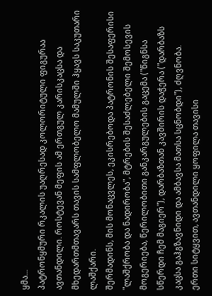ყმა...
პატრონყმური რკალის უაღრესად კოლორიტული ფიგურაა ავთანდილი. როსტევან მეფის ამ ერთგულ კარისკაცსა და მხედართმთავარს თავის სამფლობელო მამულში ჰყავს საკუთარი ლაშქარი.
შერმადინს, მის მონაცვლეს, ეკისრებოდა პატრონის შესაფერისი "ლაშქრობა და ნადირობა", მტრების შესაძლებელი შემოსევის მოგერიება, წერილობითი განკარგულების გაცემა ("წიგნსა სწერდი ჩემ მაგიერ"), დარბაზთან კავშირის დაჭერა ("დარბაზს კაცსა გაჰგზავნიდი და ამბავსა მათსა სცნობდი"), ძღვნობა.
ერთი სიტყვით, ავთანდილი ყოფილა თავისი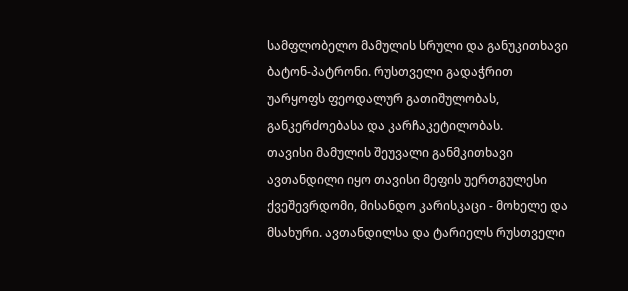სამფლობელო მამულის სრული და განუკითხავი ბატონ-პატრონი. რუსთველი გადაჭრით უარყოფს ფეოდალურ გათიშულობას, განკერძოებასა და კარჩაკეტილობას.
თავისი მამულის შეუვალი განმკითხავი ავთანდილი იყო თავისი მეფის უერთგულესი ქვეშევრდომი, მისანდო კარისკაცი - მოხელე და მსახური. ავთანდილსა და ტარიელს რუსთველი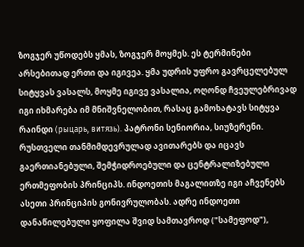ზოგჯერ უწოდებს ყმას, ზოგჯერ მოყმეს. ეს ტერმინები არსებითად ერთი და იგივეა. ყმა უდრის უფრო გავრცელებულ სიტყვას ვასალს, მოყმე იგივე ვასალია, ოღონდ ჩვეულებრივად იგი იხმარება იმ მნიშვნელობით, რასაც გამოხატავს სიტყვა რაინდი (рыцарь, витязь). პატრონი სენიორია, სიუზერენი.
რუსთველი თანმიმდევრულად ავითარებს და იცავს გაერთიანებული, შემჭიდროებული და ცენტრალიზებული ერთმეფობის პრინციპს. ინდოეთის მაგალითზე იგი აჩვენებს ასეთი პრინციპის გონივრულობას. ადრე ინდოეთი დანაწილებული ყოფილა შვიდ სამთავროდ ("სამეფოდ"),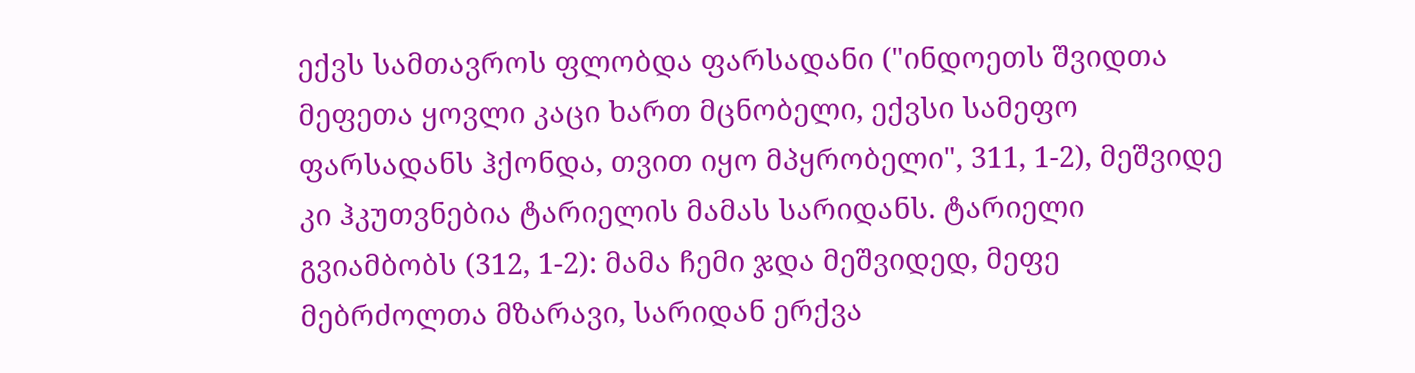ექვს სამთავროს ფლობდა ფარსადანი ("ინდოეთს შვიდთა მეფეთა ყოვლი კაცი ხართ მცნობელი, ექვსი სამეფო ფარსადანს ჰქონდა, თვით იყო მპყრობელი", 311, 1-2), მეშვიდე კი ჰკუთვნებია ტარიელის მამას სარიდანს. ტარიელი გვიამბობს (312, 1-2): მამა ჩემი ჯდა მეშვიდედ, მეფე მებრძოლთა მზარავი, სარიდან ერქვა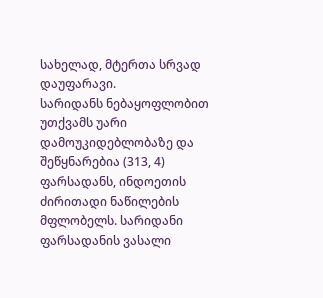სახელად, მტერთა სრვად დაუფარავი.
სარიდანს ნებაყოფლობით უთქვამს უარი დამოუკიდებლობაზე და შეწყნარებია (313, 4) ფარსადანს, ინდოეთის ძირითადი ნაწილების მფლობელს. სარიდანი ფარსადანის ვასალი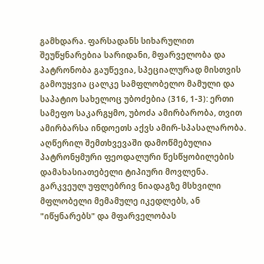გამხდარა. ფარსადანს სიხარულით შეუწყნარებია სარიდანი, მფარველობა და პატრონობა გაუწევია, სპეციალურად მისთვის გამოუყვია ცალკე სამფლობელო მამული და საპატიო სახელოც უბოძებია (316, 1-3): ერთი სამეფო საკარგყმო, უბოძა ამირბარობა, თვით ამირბარსა ინდოეთს აქვს ამირ-სპასალარობა.
აღწერილ შემთხვევაში დამოწმებულია პატრონყმური ფეოდალური წესწყობილების დამახასიათებელი ტიპიური მოვლენა. გარკვეულ უფლებრივ ნიადაგზე მსხვილი მფლობელი მემამულე იკედლებს, ან "იწყნარებს" და მფარველობას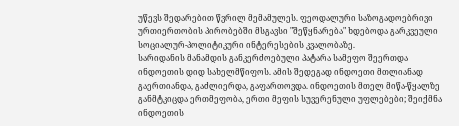უწევს შედარებით წვრილ მემამულეს. ფეოდალური საზოგადოებრივი ურთიერთობის პირობებში მსგავსი "შეწყნარება" ხდებოდა გარკვეული სოციალურ-პოლიტიკური ინტერესების კვალობაზე.
სარიდანის მანამდის განკერძოებული პატარა სამეფო შეერთდა ინდოეთის დიდ სახელმწიფოს. ამის შედეგად ინდოეთი მთლიანად გაერთიანდა, გაძლიერდა, გაფართოვდა. ინდოეთის მთელ მიწა-წყალზე განმტკიცდა ერთმეფობა, ერთი მეფის სუვერენული უფლებები; შეიქმნა ინდოეთის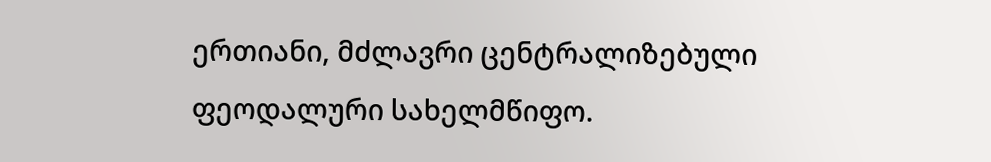ერთიანი, მძლავრი ცენტრალიზებული ფეოდალური სახელმწიფო.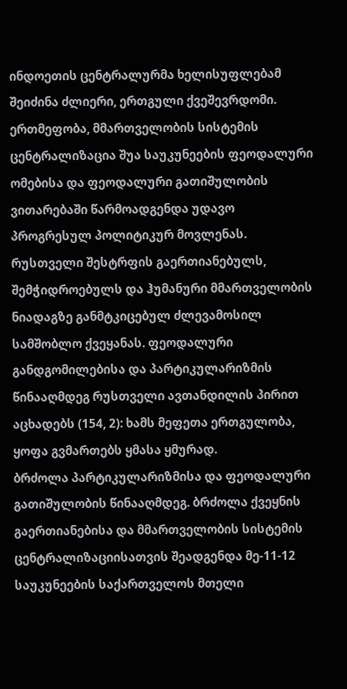ინდოეთის ცენტრალურმა ხელისუფლებამ შეიძინა ძლიერი, ერთგული ქვეშევრდომი.
ერთმეფობა, მმართველობის სისტემის ცენტრალიზაცია შუა საუკუნეების ფეოდალური ომებისა და ფეოდალური გათიშულობის ვითარებაში წარმოადგენდა უდავო პროგრესულ პოლიტიკურ მოვლენას. რუსთველი შესტრფის გაერთიანებულს, შემჭიდროებულს და ჰუმანური მმართველობის ნიადაგზე განმტკიცებულ ძლევამოსილ სამშობლო ქვეყანას. ფეოდალური განდგომილებისა და პარტიკულარიზმის წინააღმდეგ რუსთველი ავთანდილის პირით აცხადებს (154, 2): ხამს მეფეთა ერთგულობა, ყოფა გვმართებს ყმასა ყმურად.
ბრძოლა პარტიკულარიზმისა და ფეოდალური გათიშულობის წინააღმდეგ. ბრძოლა ქვეყნის გაერთიანებისა და მმართველობის სისტემის ცენტრალიზაციისათვის შეადგენდა მე-11-12 საუკუნეების საქართველოს მთელი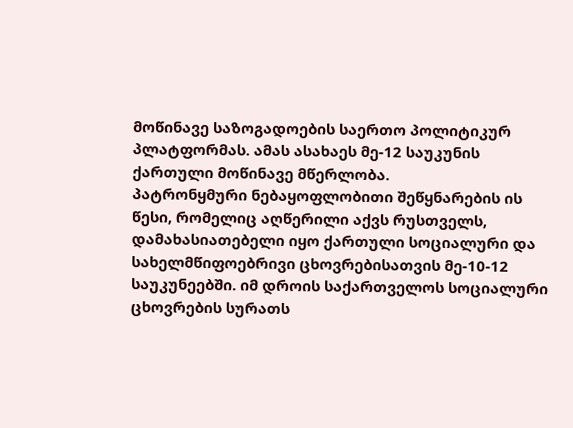მოწინავე საზოგადოების საერთო პოლიტიკურ პლატფორმას. ამას ასახაეს მე-12 საუკუნის ქართული მოწინავე მწერლობა.
პატრონყმური ნებაყოფლობითი შეწყნარების ის წესი, რომელიც აღწერილი აქვს რუსთველს, დამახასიათებელი იყო ქართული სოციალური და სახელმწიფოებრივი ცხოვრებისათვის მე-10-12 საუკუნეებში. იმ დროის საქართველოს სოციალური ცხოვრების სურათს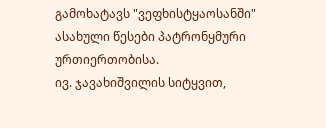გამოხატავს "ვეფხისტყაოსანში" ასახული წესები პატრონყმური ურთიერთობისა.
ივ. ჯავახიშვილის სიტყვით,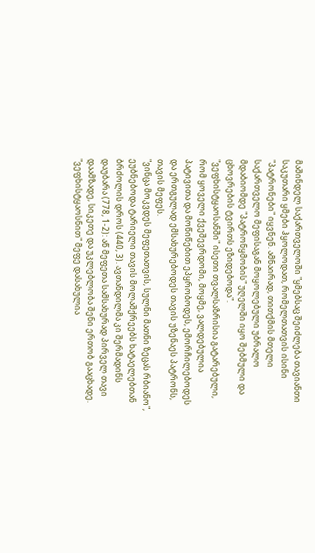მაშინდელ საქართველოში "ყმებსაც შეიძლება თავიანთი საკუთარი ყმები ჰყოლოდათ, რომელთათვის ისინი "პატრონები" იყვნენ. ამნაირად, თითქმის მთელი საქართველო მეფისაგან მოყოლებული უბრალო მდაბიომდე "პატრონყმობის" უღელში იყო შებმული და ცხოვრების ტვირთს ეზიდებოდა".
"ვეფხისტყაოსანში" ისეთი თვალსაზრისია გატარებული, რომ ყოველი ქვეშევრდომი, მოყმე, ვალდებულია პატივითა და მოწიწებით ეპყრობოდეს, ემორჩილებოდეს და ერთგულად ემსახურებოდეს თავის უზენაეს პატრონს, თავის მეფეს.
"ვინცა მოკვდეს მეფეთათვის, სულნი მათნი ზეცას რბიანო", ეუბნებოდა ტარიელი თავის მოლაშქრეებს ხატაელებთან ბრძოლის დროს (440, 3). ავთანდილმა კი შერმადინს დაუბარა (778, 1-2): აწ მეფეთა სამსახურად პირველ თავი დაამზადე, სიკეთე და უკლებლობა შენი ერთობ გააცხადე.
"ვეფხისტყაოსნით" მეფე დასახულია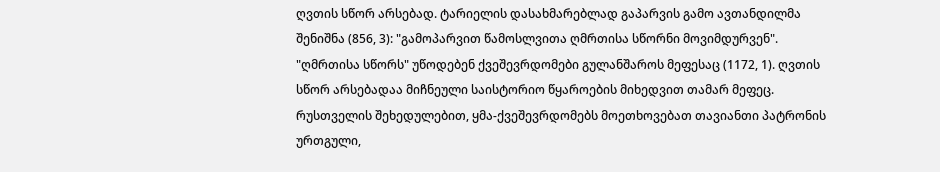ღვთის სწორ არსებად. ტარიელის დასახმარებლად გაპარვის გამო ავთანდილმა შენიშნა (856, 3): "გამოპარვით წამოსლვითა ღმრთისა სწორნი მოვიმდურვენ". "ღმრთისა სწორს" უწოდებენ ქვეშევრდომები გულანშაროს მეფესაც (1172, 1). ღვთის სწორ არსებადაა მიჩნეული საისტორიო წყაროების მიხედვით თამარ მეფეც.
რუსთველის შეხედულებით, ყმა-ქვეშევრდომებს მოეთხოვებათ თავიანთი პატრონის ურთგული,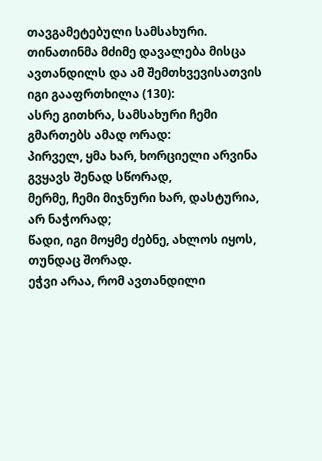თავგამეტებული სამსახური. თინათინმა მძიმე დავალება მისცა ავთანდილს და ამ შემთხვევისათვის იგი გააფრთხილა (130):
ასრე გითხრა, სამსახური ჩემი გმართებს ამად ორად:
პირველ, ყმა ხარ, ხორციელი არვინა გვყავს შენად სწორად,
მერმე, ჩემი მიჯნური ხარ, დასტურია, არ ნაჭორად;
წადი, იგი მოყმე ძებნე, ახლოს იყოს, თუნდაც შორად.
ეჭვი არაა, რომ ავთანდილი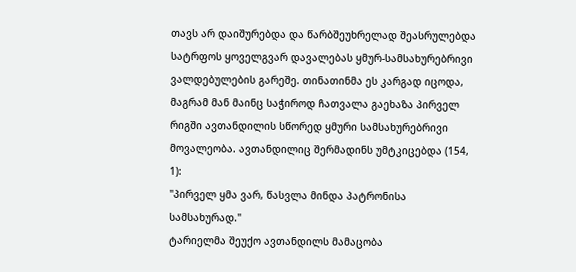თავს არ დაიშურებდა და წარბშეუხრელად შეასრულებდა სატრფოს ყოველგვარ დავალებას ყმურ-სამსახურებრივი ვალდებულების გარეშე. თინათინმა ეს კარგად იცოდა, მაგრამ მან მაინც საჭიროდ ჩათვალა გაეხაზა პირველ რიგში ავთანდილის სწორედ ყმური სამსახურებრივი მოვალეობა. ავთანდილიც შერმადინს უმტკიცებდა (154, 1):
"პირველ ყმა ვარ, წასვლა მინდა პატრონისა სამსახურად."
ტარიელმა შეუქო ავთანდილს მამაცობა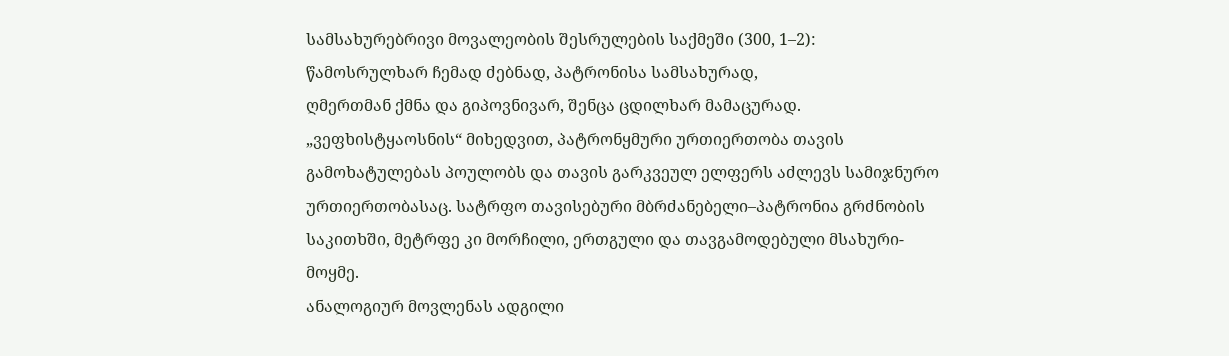სამსახურებრივი მოვალეობის შესრულების საქმეში (300, 1–2):
წამოსრულხარ ჩემად ძებნად, პატრონისა სამსახურად,
ღმერთმან ქმნა და გიპოვნივარ, შენცა ცდილხარ მამაცურად.
„ვეფხისტყაოსნის“ მიხედვით, პატრონყმური ურთიერთობა თავის გამოხატულებას პოულობს და თავის გარკვეულ ელფერს აძლევს სამიჯნურო ურთიერთობასაც. სატრფო თავისებური მბრძანებელი–პატრონია გრძნობის საკითხში, მეტრფე კი მორჩილი, ერთგული და თავგამოდებული მსახური-მოყმე.
ანალოგიურ მოვლენას ადგილი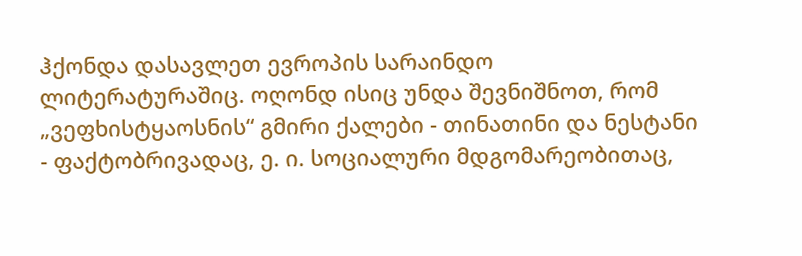ჰქონდა დასავლეთ ევროპის სარაინდო ლიტერატურაშიც. ოღონდ ისიც უნდა შევნიშნოთ, რომ „ვეფხისტყაოსნის“ გმირი ქალები - თინათინი და ნესტანი - ფაქტობრივადაც, ე. ი. სოციალური მდგომარეობითაც,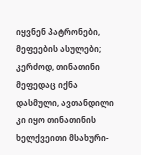იყვნენ პატრონები, მეფეების ასულები; კერძოდ, თინათინი მეფედაც იქნა დასმული, ავთანდილი კი იყო თინათინის ხელქვეითი მსახური-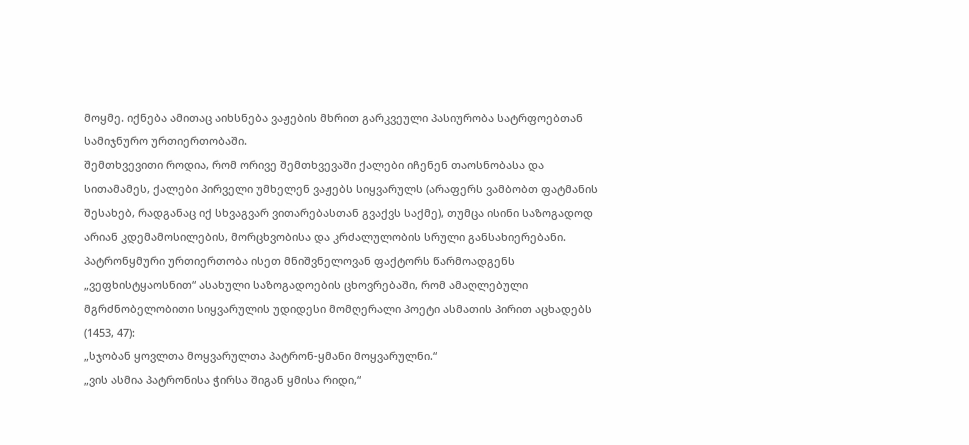მოყმე. იქნება ამითაც აიხსნება ვაჟების მხრით გარკვეული პასიურობა სატრფოებთან სამიჯნურო ურთიერთობაში.
შემთხვევითი როდია, რომ ორივე შემთხვევაში ქალები იჩენენ თაოსნობასა და სითამამეს, ქალები პირველი უმხელენ ვაჟებს სიყვარულს (არაფერს ვამბობთ ფატმანის შესახებ, რადგანაც იქ სხვაგვარ ვითარებასთან გვაქვს საქმე), თუმცა ისინი საზოგადოდ არიან კდემამოსილების, მორცხვობისა და კრძალულობის სრული განსახიერებანი.
პატრონყმური ურთიერთობა ისეთ მნიშვნელოვან ფაქტორს წარმოადგენს „ვეფხისტყაოსნით“ ასახული საზოგადოების ცხოვრებაში, რომ ამაღლებული მგრძნობელობითი სიყვარულის უდიდესი მომღერალი პოეტი ასმათის პირით აცხადებს (1453, 47):
„სჯობან ყოვლთა მოყვარულთა პატრონ-ყმანი მოყვარულნი.“
„ვის ასმია პატრონისა ჭირსა შიგან ყმისა რიდი,“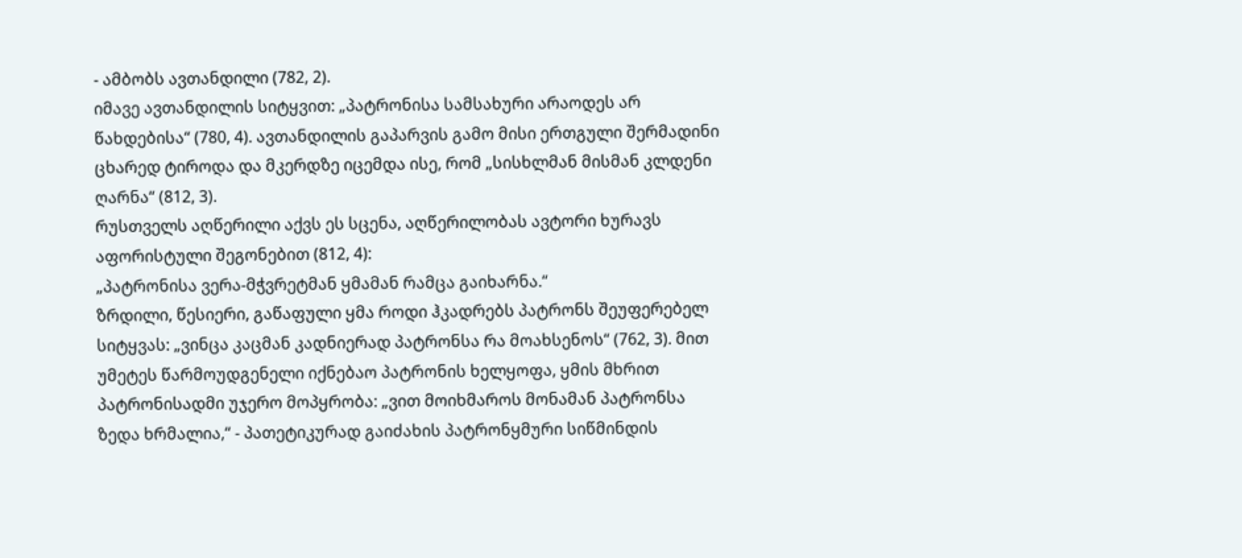- ამბობს ავთანდილი (782, 2).
იმავე ავთანდილის სიტყვით: „პატრონისა სამსახური არაოდეს არ წახდებისა“ (780, 4). ავთანდილის გაპარვის გამო მისი ერთგული შერმადინი ცხარედ ტიროდა და მკერდზე იცემდა ისე, რომ „სისხლმან მისმან კლდენი ღარნა“ (812, 3).
რუსთველს აღწერილი აქვს ეს სცენა, აღწერილობას ავტორი ხურავს აფორისტული შეგონებით (812, 4):
„პატრონისა ვერა-მჭვრეტმან ყმამან რამცა გაიხარნა.“
ზრდილი, წესიერი, გაწაფული ყმა როდი ჰკადრებს პატრონს შეუფერებელ სიტყვას: „ვინცა კაცმან კადნიერად პატრონსა რა მოახსენოს“ (762, 3). მით უმეტეს წარმოუდგენელი იქნებაო პატრონის ხელყოფა, ყმის მხრით პატრონისადმი უჯერო მოპყრობა: „ვით მოიხმაროს მონამან პატრონსა ზედა ხრმალია,“ - პათეტიკურად გაიძახის პატრონყმური სიწმინდის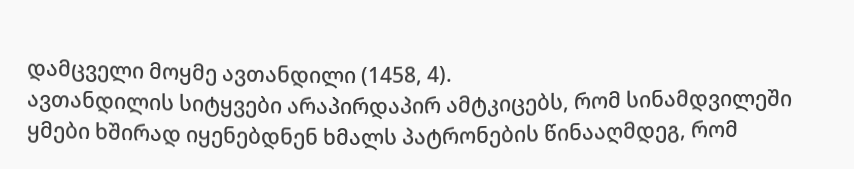დამცველი მოყმე ავთანდილი (1458, 4).
ავთანდილის სიტყვები არაპირდაპირ ამტკიცებს, რომ სინამდვილეში ყმები ხშირად იყენებდნენ ხმალს პატრონების წინააღმდეგ, რომ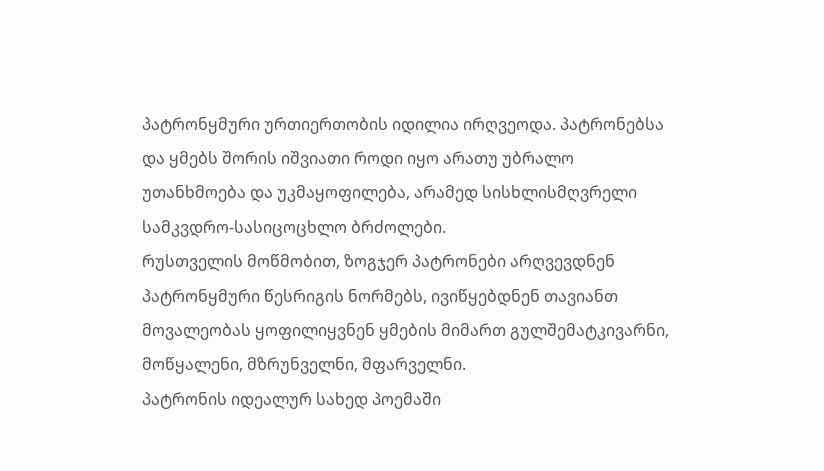პატრონყმური ურთიერთობის იდილია ირღვეოდა. პატრონებსა და ყმებს შორის იშვიათი როდი იყო არათუ უბრალო უთანხმოება და უკმაყოფილება, არამედ სისხლისმღვრელი სამკვდრო-სასიცოცხლო ბრძოლები.
რუსთველის მოწმობით, ზოგჯერ პატრონები არღვევდნენ პატრონყმური წესრიგის ნორმებს, ივიწყებდნენ თავიანთ მოვალეობას ყოფილიყვნენ ყმების მიმართ გულშემატკივარნი, მოწყალენი, მზრუნველნი, მფარველნი.
პატრონის იდეალურ სახედ პოემაში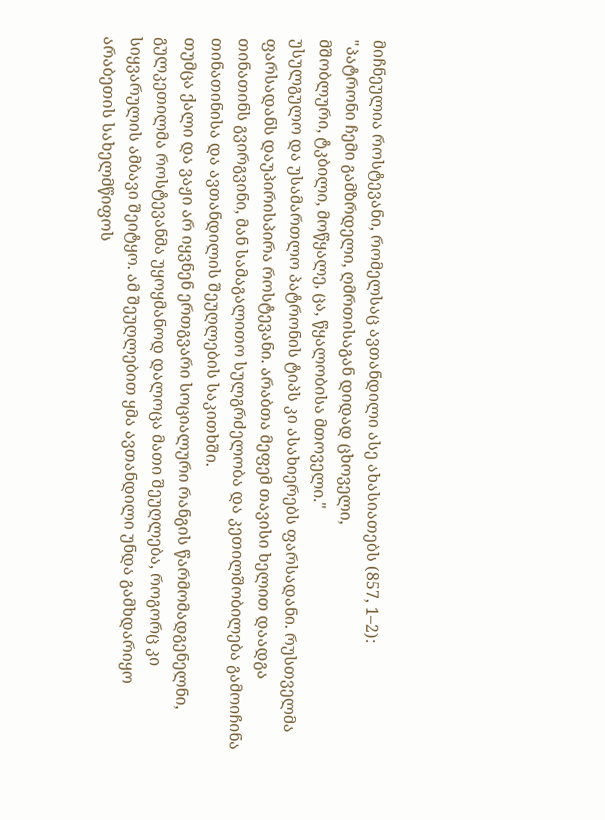მიჩნეულია როსტევანი, რომელსაც ავთანდილი ასე ახასიათებს (857, 1–2):
"პატრონი ჩემი გამზრდელი, ღმრთისაგან დიდად ცხოველი,
მშობლური, ტკბილი, მოწყალე, ცა, წყალობისა მთოველი."
უსულგულო და უსამართლო პატრონის ტიპს კი ასახიერებს ფარსადანი. რუსთველმა ფარსადანს დაუპირისპირა როსტევანი. არაბთა მეფემ თავისი ხელით დაადგა თინათინს გვირგვინი, მან სამაგალითო სულგრძელობა და კეთილშობილება გამოიჩინა თინათინისა და ავთანდილის შეუღლების საკითხში.
თუმცა ქალი და ვაჟი არ იყვნენ ერთგვარი სოციალური რანგის წარმომადგენელნი, გულკეთილმა როსტევანმა უყოყმანოდ დალოცა მათი შეუღლება, როგორც კი სიყვარულის ამბავი შეიტყო. ამ შეუღლებით ყმა ავთანდილი უნდა გამხდარიყო არაბეთის სახელმწიფოს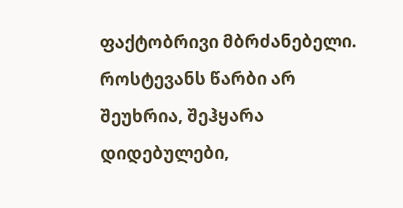ფაქტობრივი მბრძანებელი. როსტევანს წარბი არ შეუხრია, შეჰყარა დიდებულები,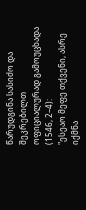წარუდგინა სასიძო და შეკრებილთ ოფიციალურად გამოუცხადა (1546, 2–4):
"ესეაო მეფე თქვენი, ასრე იქმნა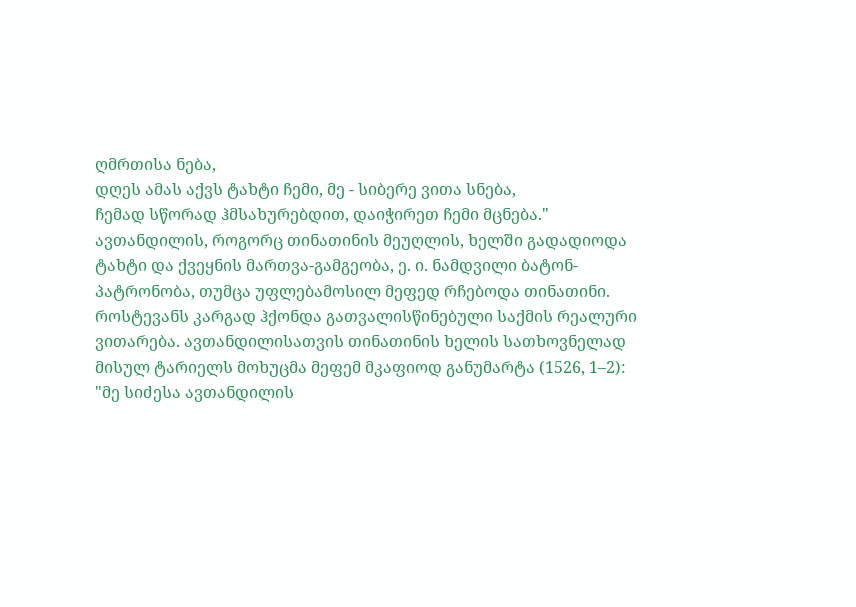ღმრთისა ნება,
დღეს ამას აქვს ტახტი ჩემი, მე - სიბერე ვითა სნება,
ჩემად სწორად ჰმსახურებდით, დაიჭირეთ ჩემი მცნება."
ავთანდილის, როგორც თინათინის მეუღლის, ხელში გადადიოდა ტახტი და ქვეყნის მართვა-გამგეობა, ე. ი. ნამდვილი ბატონ-პატრონობა, თუმცა უფლებამოსილ მეფედ რჩებოდა თინათინი. როსტევანს კარგად ჰქონდა გათვალისწინებული საქმის რეალური ვითარება. ავთანდილისათვის თინათინის ხელის სათხოვნელად მისულ ტარიელს მოხუცმა მეფემ მკაფიოდ განუმარტა (1526, 1–2):
"მე სიძესა ავთანდილის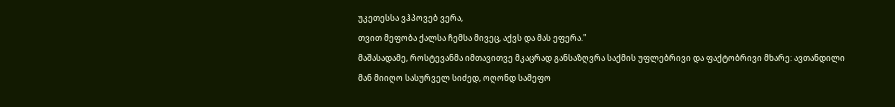უკეთესსა ვჰპოვებ ვერა,
თვით მეფობა ქალსა ჩემსა მივეც, აქვს და მას ეფერა."
მაშასადამე, როსტევანმა იმთავითვე მკაცრად განსაზღვრა საქმის უფლებრივი და ფაქტობრივი მხარე: ავთანდილი მან მიიღო სასურველ სიძედ, ოღონდ სამეფო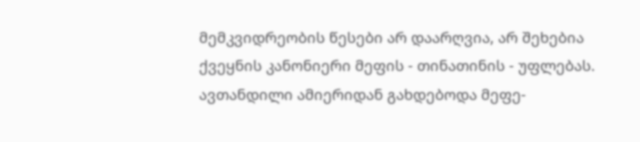მემკვიდრეობის წესები არ დაარღვია, არ შეხებია ქვეყნის კანონიერი მეფის - თინათინის - უფლებას. ავთანდილი ამიერიდან გახდებოდა მეფე-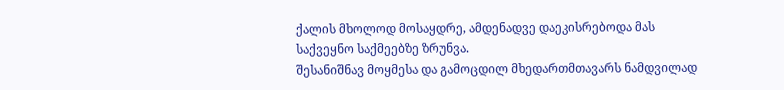ქალის მხოლოდ მოსაყდრე, ამდენადვე დაეკისრებოდა მას საქვეყნო საქმეებზე ზრუნვა.
შესანიშნავ მოყმესა და გამოცდილ მხედართმთავარს ნამდვილად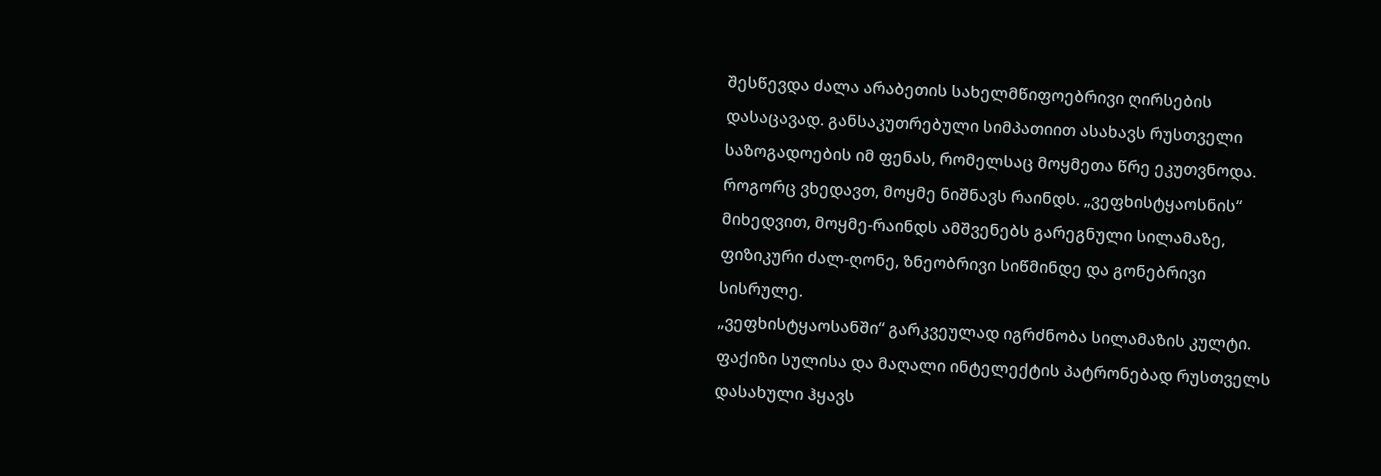შესწევდა ძალა არაბეთის სახელმწიფოებრივი ღირსების დასაცავად. განსაკუთრებული სიმპათიით ასახავს რუსთველი საზოგადოების იმ ფენას, რომელსაც მოყმეთა წრე ეკუთვნოდა.
როგორც ვხედავთ, მოყმე ნიშნავს რაინდს. „ვეფხისტყაოსნის“ მიხედვით, მოყმე-რაინდს ამშვენებს გარეგნული სილამაზე, ფიზიკური ძალ-ღონე, ზნეობრივი სიწმინდე და გონებრივი სისრულე.
„ვეფხისტყაოსანში“ გარკვეულად იგრძნობა სილამაზის კულტი. ფაქიზი სულისა და მაღალი ინტელექტის პატრონებად რუსთველს დასახული ჰყავს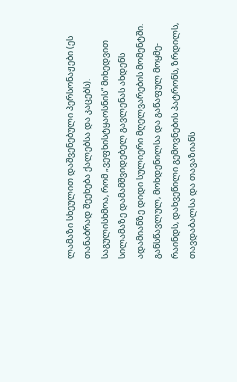ლამაზი სხეულით დაშვენებული პერსონაჟები (ეს თანაბრად შეეხება ქალებსა და კაცებს). საგულისხმოა, რომ „ვეფხისტყაოსნის“ მიხედვით სილამაზე დამამშვიდებელ გავლენას ახდენს ადამიანზე დიდი სულიერი მღელვარების მომენტში.
განსწავლულ, მოხდენილსა და გაწაფულ მოყმე-რაინდს, დახვეწილი გემოვნების პატრონს, ზრდილს, თავდაბალსა და თავაზიანს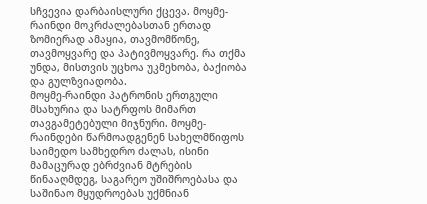სჩვევია დარბაისლური ქცევა. მოყმე-რაინდი მოკრძალებასთან ერთად ზომიერად ამაყია, თავმომწონე, თავმოყვარე და პატივმოყვარე. რა თქმა უნდა, მისთვის უცხოა უკმეხობა, ბაქიობა და გულზვიადობა.
მოყმე-რაინდი პატრონის ერთგული მსახურია და სატრფოს მიმართ თავგამეტებული მიჯნური. მოყმე-რაინდები წარმოადგენენ სახელმწიფოს საიმედო სამხედრო ძალას, ისინი მამაცურად ებრძვიან მტრების წინააღმდეგ, საგარეო უშიშროებასა და საშინაო მყუდროებას უქმნიან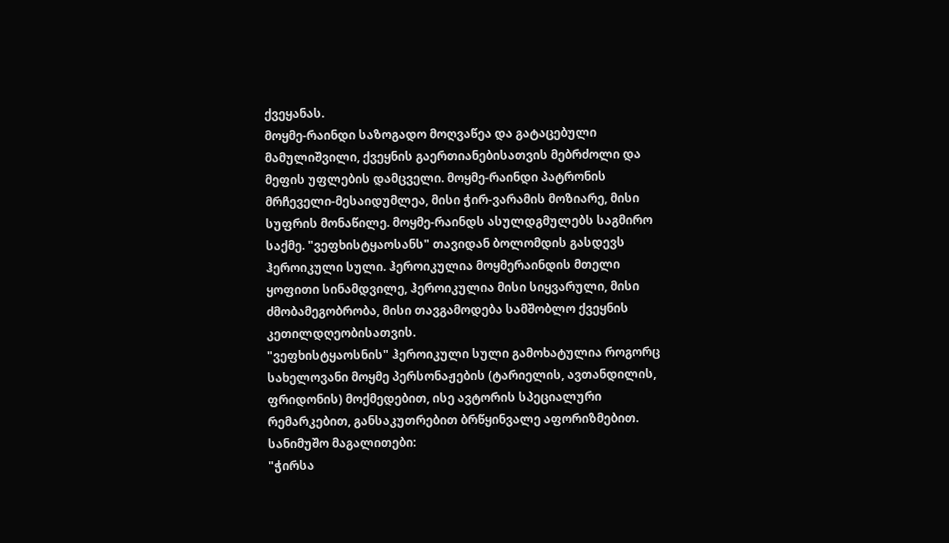ქვეყანას.
მოყმე-რაინდი საზოგადო მოღვაწეა და გატაცებული მამულიშვილი, ქვეყნის გაერთიანებისათვის მებრძოლი და მეფის უფლების დამცველი. მოყმე-რაინდი პატრონის მრჩეველი-მესაიდუმლეა, მისი ჭირ-ვარამის მოზიარე, მისი სუფრის მონაწილე. მოყმე-რაინდს ასულდგმულებს საგმირო საქმე. "ვეფხისტყაოსანს" თავიდან ბოლომდის გასდევს ჰეროიკული სული. ჰეროიკულია მოყმერაინდის მთელი ყოფითი სინამდვილე, ჰეროიკულია მისი სიყვარული, მისი ძმობამეგობრობა, მისი თავგამოდება სამშობლო ქვეყნის კეთილდღეობისათვის.
"ვეფხისტყაოსნის" ჰეროიკული სული გამოხატულია როგორც სახელოვანი მოყმე პერსონაჟების (ტარიელის, ავთანდილის, ფრიდონის) მოქმედებით, ისე ავტორის სპეციალური რემარკებით, განსაკუთრებით ბრწყინვალე აფორიზმებით.
სანიმუშო მაგალითები:
"ჭირსა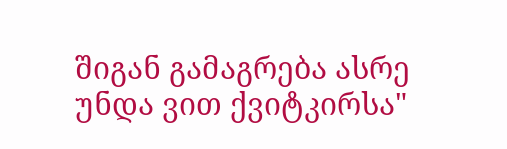შიგან გამაგრება ასრე უნდა ვით ქვიტკირსა"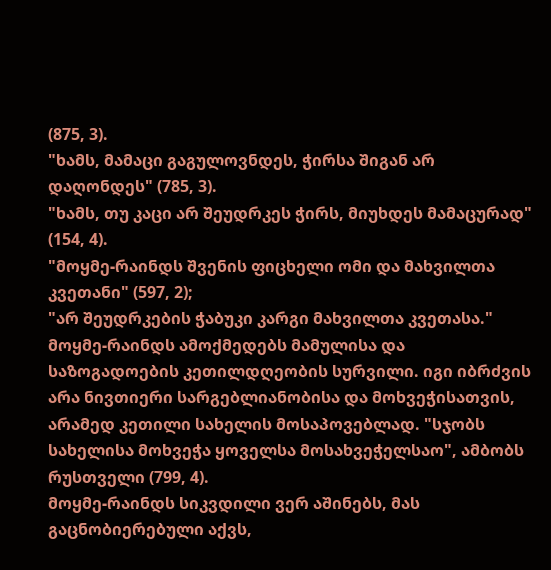(875, 3).
"ხამს, მამაცი გაგულოვნდეს, ჭირსა შიგან არ დაღონდეს" (785, 3).
"ხამს, თუ კაცი არ შეუდრკეს ჭირს, მიუხდეს მამაცურად" (154, 4).
"მოყმე-რაინდს შვენის ფიცხელი ომი და მახვილთა კვეთანი" (597, 2);
"არ შეუდრკების ჭაბუკი კარგი მახვილთა კვეთასა."
მოყმე-რაინდს ამოქმედებს მამულისა და საზოგადოების კეთილდღეობის სურვილი. იგი იბრძვის არა ნივთიერი სარგებლიანობისა და მოხვეჭისათვის, არამედ კეთილი სახელის მოსაპოვებლად. "სჯობს სახელისა მოხვეჭა ყოველსა მოსახვეჭელსაო", ამბობს რუსთველი (799, 4).
მოყმე-რაინდს სიკვდილი ვერ აშინებს, მას გაცნობიერებული აქვს,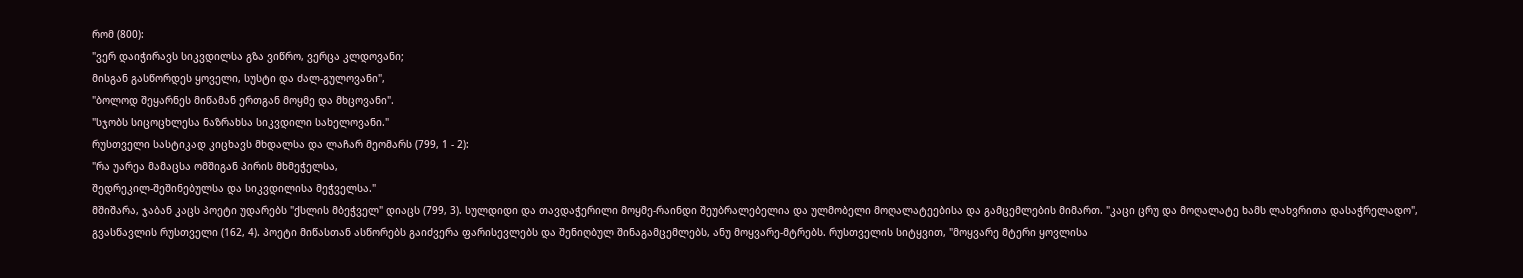რომ (800):
"ვერ დაიჭირავს სიკვდილსა გზა ვიწრო, ვერცა კლდოვანი;
მისგან გასწორდეს ყოველი, სუსტი და ძალ-გულოვანი",
"ბოლოდ შეყარნეს მიწამან ერთგან მოყმე და მხცოვანი".
"სჯობს სიცოცხლესა ნაზრახსა სიკვდილი სახელოვანი."
რუსთველი სასტიკად კიცხავს მხდალსა და ლაჩარ მეომარს (799, 1 - 2):
"რა უარეა მამაცსა ომშიგან პირის მხმეჭელსა,
შედრეკილ-შეშინებულსა და სიკვდილისა მეჭველსა."
მშიშარა, ჯაბან კაცს პოეტი უდარებს "ქსლის მბეჭველ" დიაცს (799, 3). სულდიდი და თავდაჭერილი მოყმე-რაინდი შეუბრალებელია და ულმობელი მოღალატეებისა და გამცემლების მიმართ. "კაცი ცრუ და მოღალატე ხამს ლახვრითა დასაჭრელადო", გვასწავლის რუსთველი (162, 4). პოეტი მიწასთან ასწორებს გაიძვერა ფარისევლებს და შენიღბულ შინაგამცემლებს, ანუ მოყვარე-მტრებს. რუსთველის სიტყვით, "მოყვარე მტერი ყოვლისა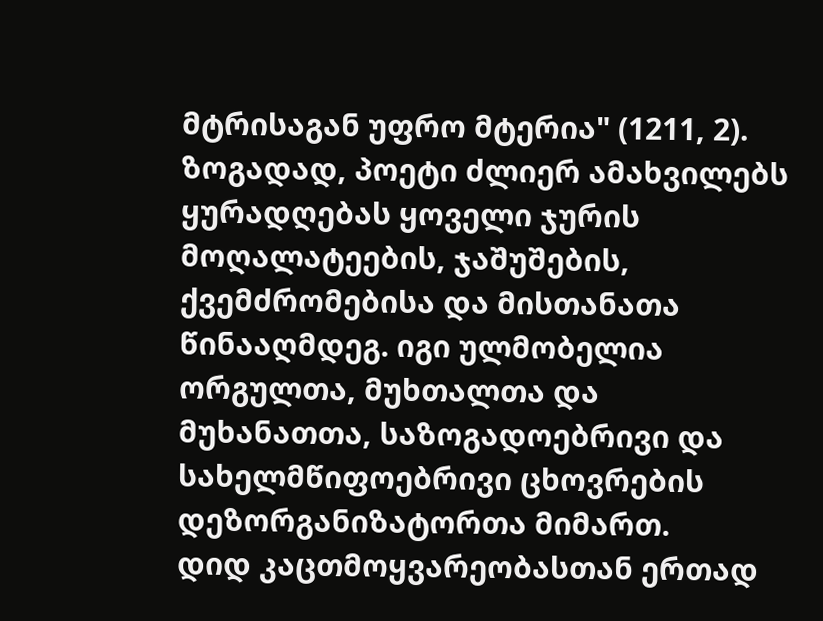მტრისაგან უფრო მტერია" (1211, 2).
ზოგადად, პოეტი ძლიერ ამახვილებს ყურადღებას ყოველი ჯურის მოღალატეების, ჯაშუშების, ქვემძრომებისა და მისთანათა წინააღმდეგ. იგი ულმობელია ორგულთა, მუხთალთა და მუხანათთა, საზოგადოებრივი და სახელმწიფოებრივი ცხოვრების დეზორგანიზატორთა მიმართ.
დიდ კაცთმოყვარეობასთან ერთად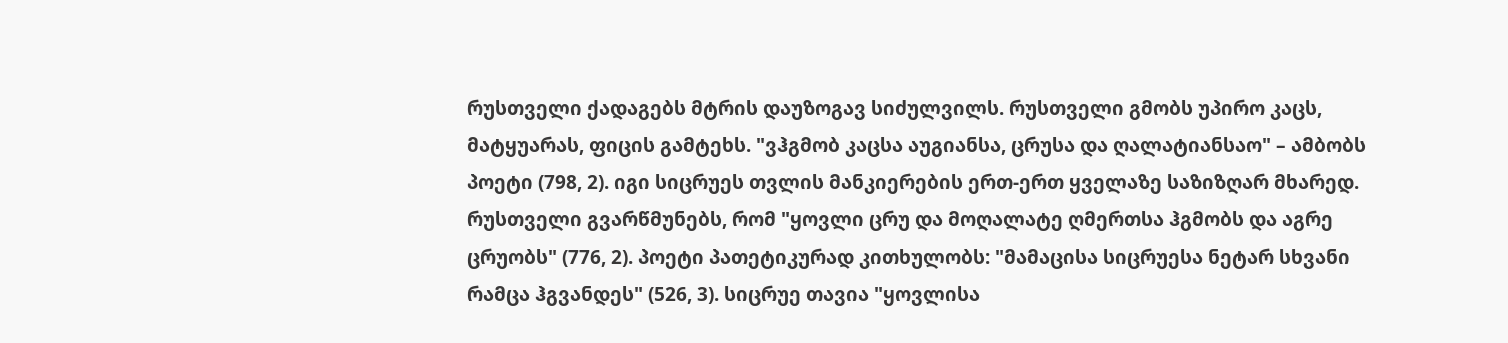რუსთველი ქადაგებს მტრის დაუზოგავ სიძულვილს. რუსთველი გმობს უპირო კაცს, მატყუარას, ფიცის გამტეხს. "ვჰგმობ კაცსა აუგიანსა, ცრუსა და ღალატიანსაო" – ამბობს პოეტი (798, 2). იგი სიცრუეს თვლის მანკიერების ერთ-ერთ ყველაზე საზიზღარ მხარედ.
რუსთველი გვარწმუნებს, რომ "ყოვლი ცრუ და მოღალატე ღმერთსა ჰგმობს და აგრე ცრუობს" (776, 2). პოეტი პათეტიკურად კითხულობს: "მამაცისა სიცრუესა ნეტარ სხვანი რამცა ჰგვანდეს" (526, 3). სიცრუე თავია "ყოვლისა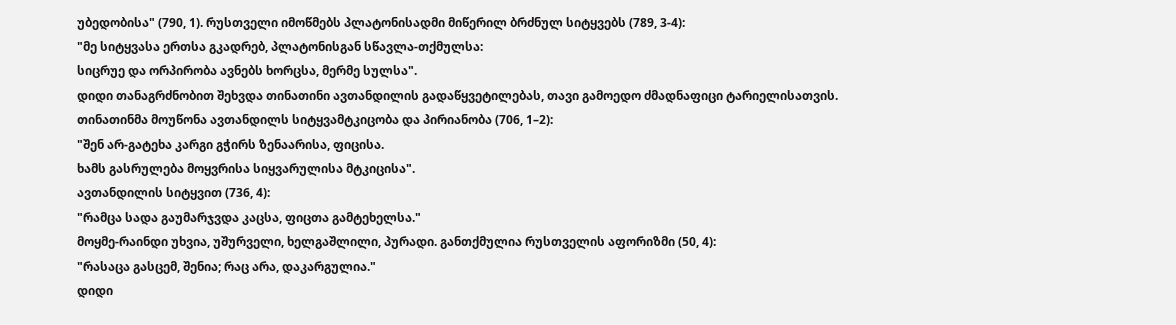უბედობისა" (790, 1). რუსთველი იმოწმებს პლატონისადმი მიწერილ ბრძნულ სიტყვებს (789, 3-4):
"მე სიტყვასა ერთსა გკადრებ, პლატონისგან სწავლა-თქმულსა:
სიცრუე და ორპირობა ავნებს ხორცსა, მერმე სულსა".
დიდი თანაგრძნობით შეხვდა თინათინი ავთანდილის გადაწყვეტილებას, თავი გამოედო ძმადნაფიცი ტარიელისათვის. თინათინმა მოუწონა ავთანდილს სიტყვამტკიცობა და პირიანობა (706, 1–2):
"შენ არ-გატეხა კარგი გჭირს ზენაარისა, ფიცისა.
ხამს გასრულება მოყვრისა სიყვარულისა მტკიცისა".
ავთანდილის სიტყვით (736, 4):
"რამცა სადა გაუმარჯვდა კაცსა, ფიცთა გამტეხელსა."
მოყმე-რაინდი უხვია, უშურველი, ხელგაშლილი, პურადი. განთქმულია რუსთველის აფორიზმი (50, 4):
"რასაცა გასცემ, შენია; რაც არა, დაკარგულია."
დიდი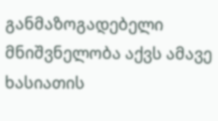განმაზოგადებელი მნიშვნელობა აქვს ამავე ხასიათის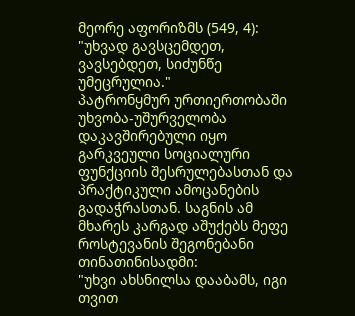მეორე აფორიზმს (549, 4):
"უხვად გავსცემდეთ, ვავსებდეთ, სიძუნწე უმეცრულია."
პატრონყმურ ურთიერთობაში უხვობა-უშურველობა დაკავშირებული იყო გარკვეული სოციალური ფუნქციის შესრულებასთან და პრაქტიკული ამოცანების გადაჭრასთან. საგნის ამ მხარეს კარგად აშუქებს მეფე როსტევანის შეგონებანი თინათინისადმი:
"უხვი ახსნილსა დააბამს, იგი თვით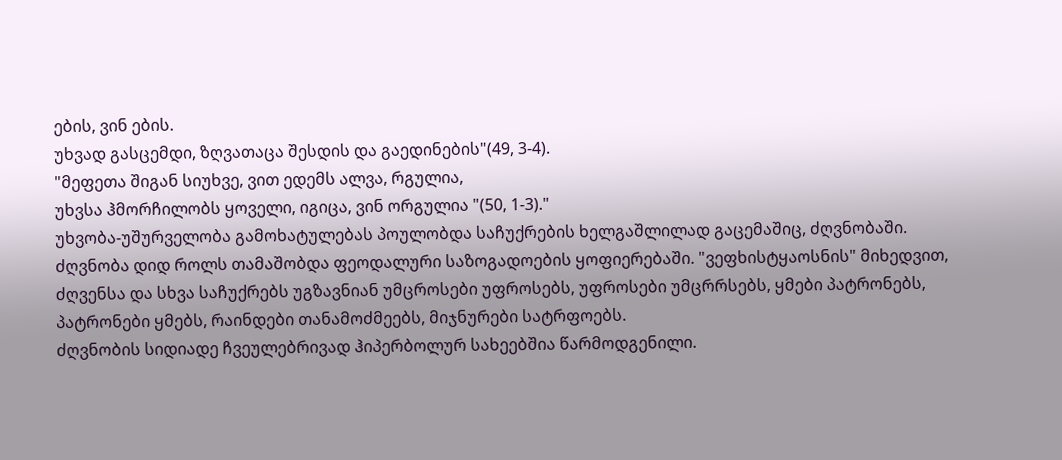ების, ვინ ების.
უხვად გასცემდი, ზღვათაცა შესდის და გაედინების"(49, 3-4).
"მეფეთა შიგან სიუხვე, ვით ედემს ალვა, რგულია,
უხვსა ჰმორჩილობს ყოველი, იგიცა, ვინ ორგულია "(50, 1-3)."
უხვობა-უშურველობა გამოხატულებას პოულობდა საჩუქრების ხელგაშლილად გაცემაშიც, ძღვნობაში. ძღვნობა დიდ როლს თამაშობდა ფეოდალური საზოგადოების ყოფიერებაში. "ვეფხისტყაოსნის" მიხედვით, ძღვენსა და სხვა საჩუქრებს უგზავნიან უმცროსები უფროსებს, უფროსები უმცრრსებს, ყმები პატრონებს, პატრონები ყმებს, რაინდები თანამოძმეებს, მიჯნურები სატრფოებს.
ძღვნობის სიდიადე ჩვეულებრივად ჰიპერბოლურ სახეებშია წარმოდგენილი.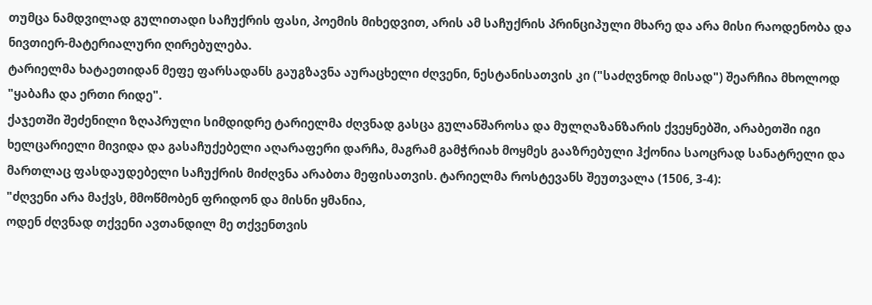თუმცა ნამდვილად გულითადი საჩუქრის ფასი, პოემის მიხედვით, არის ამ საჩუქრის პრინციპული მხარე და არა მისი რაოდენობა და ნივთიერ-მატერიალური ღირებულება.
ტარიელმა ხატაეთიდან მეფე ფარსადანს გაუგზავნა აურაცხელი ძღვენი, ნესტანისათვის კი ("საძღვნოდ მისად") შეარჩია მხოლოდ "ყაბაჩა და ერთი რიდე".
ქაჯეთში შეძენილი ზღაპრული სიმდიდრე ტარიელმა ძღვნად გასცა გულანშაროსა და მულღაზანზარის ქვეყნებში, არაბეთში იგი ხელცარიელი მივიდა და გასაჩუქებელი აღარაფერი დარჩა, მაგრამ გამჭრიახ მოყმეს გააზრებული ჰქონია საოცრად სანატრელი და მართლაც ფასდაუდებელი საჩუქრის მიძღვნა არაბთა მეფისათვის. ტარიელმა როსტევანს შეუთვალა (1506, 3-4):
"ძღვენი არა მაქვს, მმოწმობენ ფრიდონ და მისნი ყმანია,
ოდენ ძღვნად თქვენი ავთანდილ მე თქვენთვის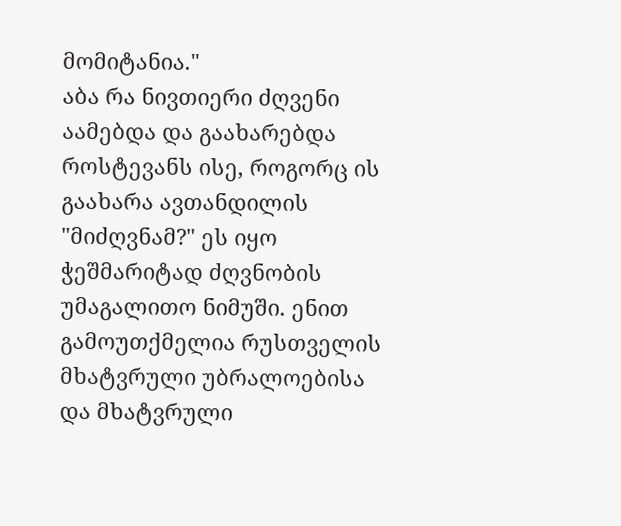მომიტანია."
აბა რა ნივთიერი ძღვენი აამებდა და გაახარებდა როსტევანს ისე, როგორც ის გაახარა ავთანდილის "მიძღვნამ?" ეს იყო ჭეშმარიტად ძღვნობის უმაგალითო ნიმუში. ენით გამოუთქმელია რუსთველის მხატვრული უბრალოებისა და მხატვრული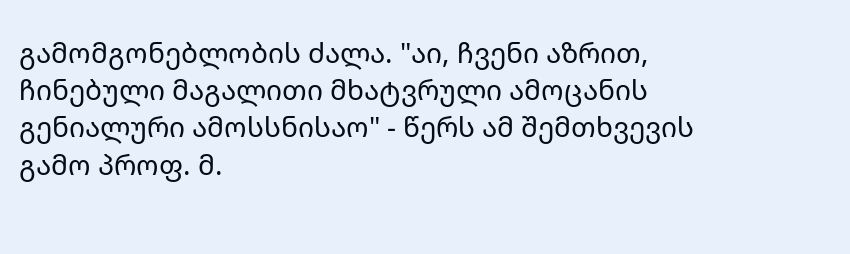გამომგონებლობის ძალა. "აი, ჩვენი აზრით, ჩინებული მაგალითი მხატვრული ამოცანის გენიალური ამოსსნისაო" - წერს ამ შემთხვევის გამო პროფ. მ.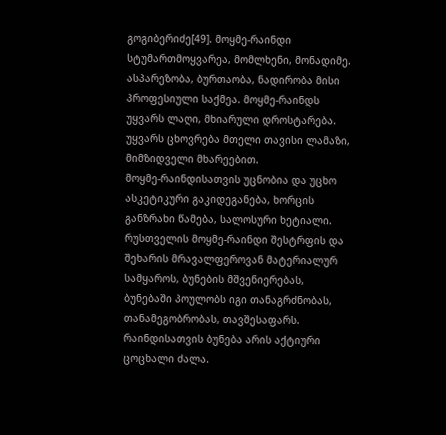გოგიბერიძე[49]. მოყმე-რაინდი სტუმართმოყვარეა, მომლხენი, მონადიმე. ასპარეზობა, ბურთაობა, ნადირობა მისი პროფესიული საქმეა. მოყმე-რაინდს უყვარს ლაღი, მხიარული დროსტარება. უყვარს ცხოვრება მთელი თავისი ლამაზი, მიმზიდველი მხარეებით.
მოყმე-რაინდისათვის უცნობია და უცხო ასკეტიკური გაკიდეგანება, ხორცის განზრახი წამება, სალოსური ხეტიალი. რუსთველის მოყმე-რაინდი შესტრფის და შეხარის მრავალფეროვან მატერიალურ სამყაროს, ბუნების მშვენიერებას, ბუნებაში პოულობს იგი თანაგრძნობას, თანამეგობრობას, თავშესაფარს. რაინდისათვის ბუნება არის აქტიური ცოცხალი ძალა.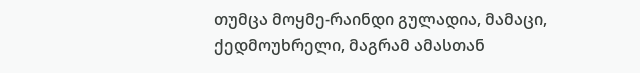თუმცა მოყმე-რაინდი გულადია, მამაცი, ქედმოუხრელი, მაგრამ ამასთან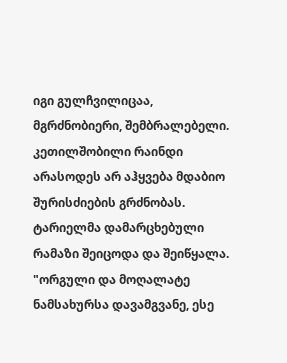იგი გულჩვილიცაა, მგრძნობიერი, შემბრალებელი. კეთილშობილი რაინდი არასოდეს არ აჰყვება მდაბიო შურისძიების გრძნობას. ტარიელმა დამარცხებული რამაზი შეიცოდა და შეიწყალა. "ორგული და მოღალატე ნამსახურსა დავამგვანე, ესე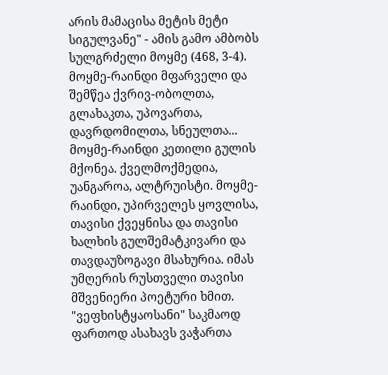არის მამაცისა მეტის მეტი სიგულვანე" - ამის გამო ამბობს სულგრძელი მოყმე (468, 3-4).
მოყმე-რაინდი მფარველი და შემწეა ქვრივ-ობოლთა, გლახაკთა, უპოვართა, დავრდომილთა, სნეულთა... მოყმე-რაინდი კეთილი გულის მქონეა. ქველმოქმედია, უანგაროა, ალტრუისტი. მოყმე-რაინდი, უპირველეს ყოვლისა, თავისი ქვეყნისა და თავისი ხალხის გულშემატკივარი და თავდაუზოგავი მსახურია. იმას უმღერის რუსთველი თავისი მშვენიერი პოეტური ხმით.
"ვეფხისტყაოსანი" საკმაოდ ფართოდ ასახავს ვაჭართა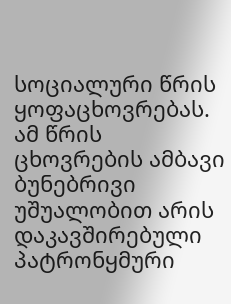სოციალური წრის ყოფაცხოვრებას. ამ წრის ცხოვრების ამბავი ბუნებრივი უშუალობით არის დაკავშირებული პატრონყმური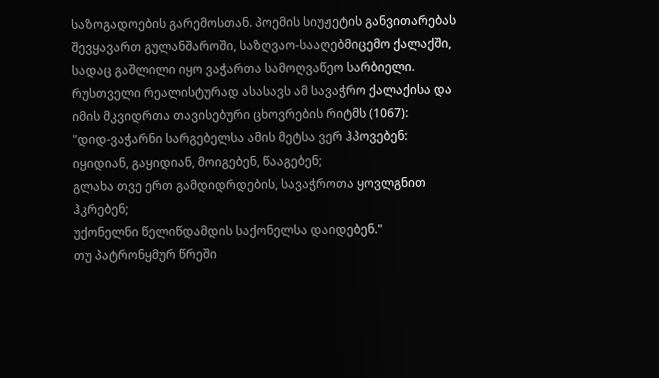საზოგადოების გარემოსთან. პოემის სიუჟეტის განვითარებას შევყავართ გულანშაროში, საზღვაო-სააღებმიცემო ქალაქში, სადაც გაშლილი იყო ვაჭართა სამოღვაწეო სარბიელი. რუსთველი რეალისტურად ასასავს ამ სავაჭრო ქალაქისა და იმის მკვიდრთა თავისებური ცხოვრების რიტმს (1067):
"დიდ-ვაჭარნი სარგებელსა ამის მეტსა ვერ ჰპოვებენ:
იყიდიან, გაყიდიან, მოიგებენ, წააგებენ;
გლახა თვე ერთ გამდიდრდების, სავაჭროთა ყოვლგნით ჰკრებენ;
უქონელნი წელიწდამდის საქონელსა დაიდებენ."
თუ პატრონყმურ წრეში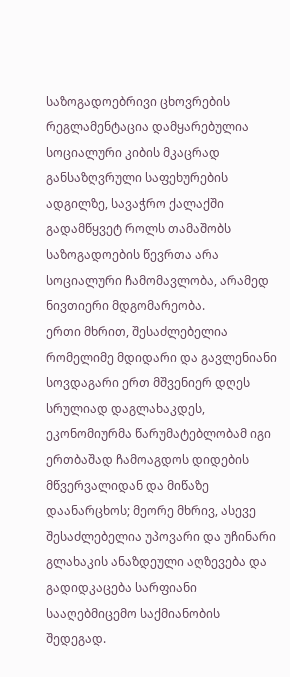საზოგადოებრივი ცხოვრების რეგლამენტაცია დამყარებულია სოციალური კიბის მკაცრად განსაზღვრული საფეხურების ადგილზე, სავაჭრო ქალაქში გადამწყვეტ როლს თამაშობს საზოგადოების წევრთა არა სოციალური ჩამომავლობა, არამედ ნივთიერი მდგომარეობა.
ერთი მხრით, შესაძლებელია რომელიმე მდიდარი და გავლენიანი სოვდაგარი ერთ მშვენიერ დღეს სრულიად დაგლახაკდეს, ეკონომიურმა წარუმატებლობამ იგი ერთბაშად ჩამოაგდოს დიდების მწვერვალიდან და მიწაზე დაანარცხოს; მეორე მხრივ, ასევე შესაძლებელია უპოვარი და უჩინარი გლახაკის ანაზდეული აღზევება და გადიდკაცება სარფიანი სააღებმიცემო საქმიანობის შედეგად.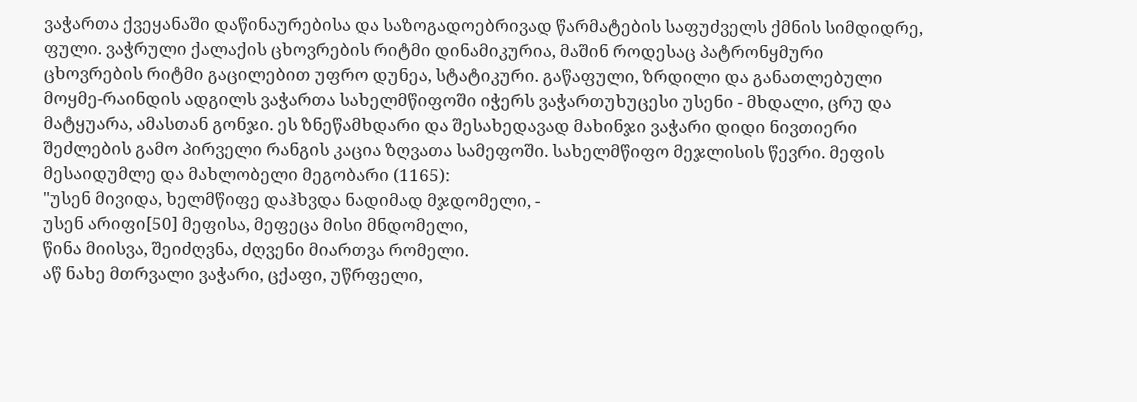ვაჭართა ქვეყანაში დაწინაურებისა და საზოგადოებრივად წარმატების საფუძველს ქმნის სიმდიდრე, ფული. ვაჭრული ქალაქის ცხოვრების რიტმი დინამიკურია, მაშინ როდესაც პატრონყმური ცხოვრების რიტმი გაცილებით უფრო დუნეა, სტატიკური. გაწაფული, ზრდილი და განათლებული მოყმე-რაინდის ადგილს ვაჭართა სახელმწიფოში იჭერს ვაჭართუხუცესი უსენი - მხდალი, ცრუ და მატყუარა, ამასთან გონჯი. ეს ზნეწამხდარი და შესახედავად მახინჯი ვაჭარი დიდი ნივთიერი შეძლების გამო პირველი რანგის კაცია ზღვათა სამეფოში. სახელმწიფო მეჯლისის წევრი. მეფის მესაიდუმლე და მახლობელი მეგობარი (1165):
"უსენ მივიდა, ხელმწიფე დაჰხვდა ნადიმად მჯდომელი, -
უსენ არიფი[50] მეფისა, მეფეცა მისი მნდომელი,
წინა მიისვა, შეიძღვნა, ძღვენი მიართვა რომელი.
აწ ნახე მთრვალი ვაჭარი, ცქაფი, უწრფელი,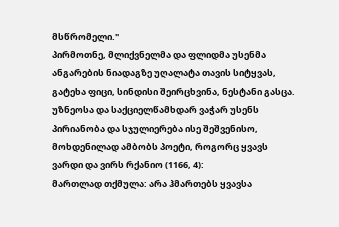მსწრომელი."
პირმოთნე, მლიქვნელმა და ფლიდმა უსენმა ანგარების ნიადაგზე უღალატა თავის სიტყვას, გატეხა ფიცი, სინდისი შეირცხვინა, ნესტანი გასცა. უზნეოსა და საქციელწამხდარ ვაჭარ უსენს პირიანობა და სჯულიერება ისე შეშვენისო, მოხდენილად ამბობს პოეტი, როგორც ყვავს ვარდი და ვირს რქანიო (1166, 4):
მართლად თქმულა: არა ჰმართებს ყვავსა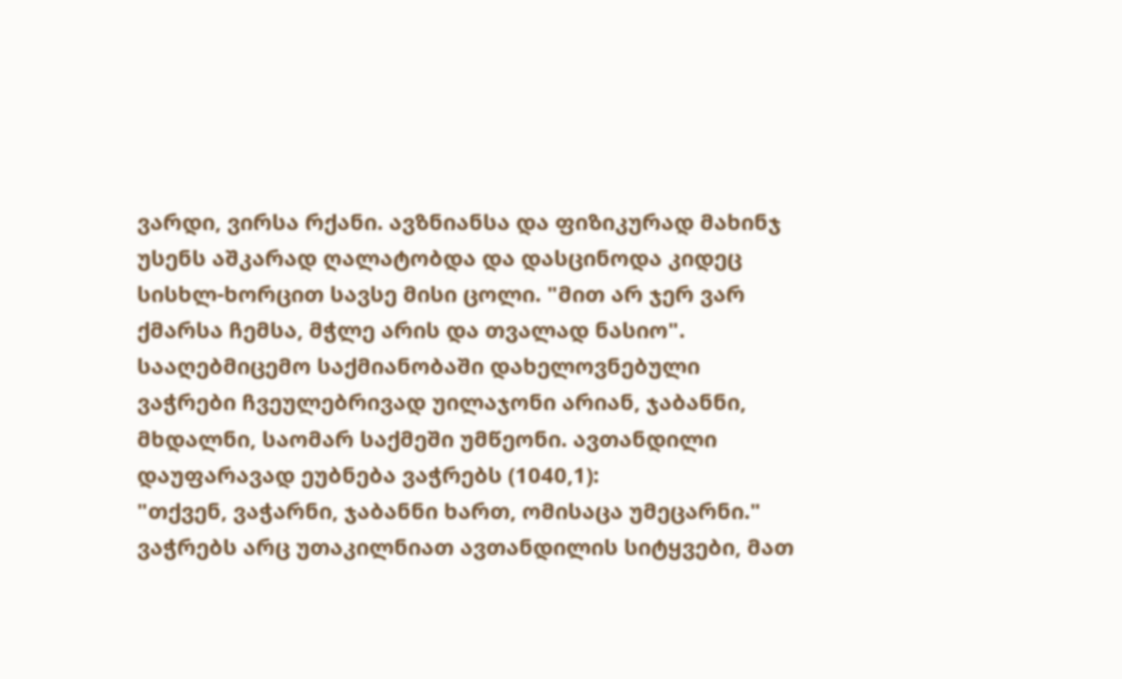ვარდი, ვირსა რქანი. ავზნიანსა და ფიზიკურად მახინჯ უსენს აშკარად ღალატობდა და დასცინოდა კიდეც სისხლ-ხორცით სავსე მისი ცოლი. "მით არ ჯერ ვარ ქმარსა ჩემსა, მჭლე არის და თვალად ნასიო". სააღებმიცემო საქმიანობაში დახელოვნებული ვაჭრები ჩვეულებრივად უილაჯონი არიან, ჯაბანნი, მხდალნი, საომარ საქმეში უმწეონი. ავთანდილი დაუფარავად ეუბნება ვაჭრებს (1040,1):
"თქვენ, ვაჭარნი, ჯაბანნი ხართ, ომისაცა უმეცარნი."
ვაჭრებს არც უთაკილნიათ ავთანდილის სიტყვები, მათ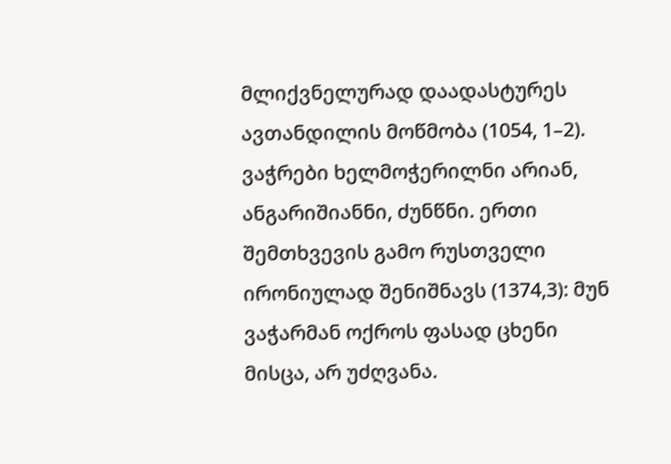მლიქვნელურად დაადასტურეს ავთანდილის მოწმობა (1054, 1–2). ვაჭრები ხელმოჭერილნი არიან, ანგარიშიანნი, ძუნწნი. ერთი შემთხვევის გამო რუსთველი ირონიულად შენიშნავს (1374,3): მუნ ვაჭარმან ოქროს ფასად ცხენი მისცა, არ უძღვანა.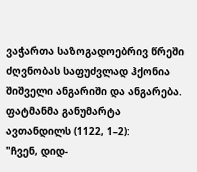ვაჭართა საზოგადოებრივ წრეში ძღვნობას საფუძვლად ჰქონია შიშველი ანგარიში და ანგარება. ფატმანმა განუმარტა ავთანდილს (1122, 1–2):
"ჩვენ, დიდ-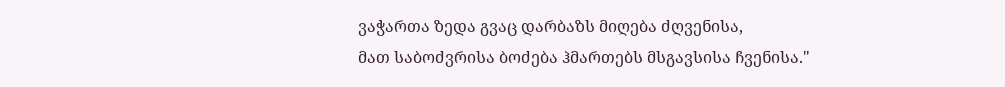ვაჭართა ზედა გვაც დარბაზს მიღება ძღვენისა,
მათ საბოძვრისა ბოძება ჰმართებს მსგავსისა ჩვენისა."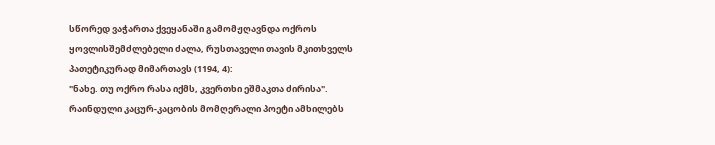სწორედ ვაჭართა ქვეყანაში გამომჟღავნდა ოქროს ყოვლისშემძლებელი ძალა, რუსთაველი თავის მკითხველს პათეტიკურად მიმართავს (1194, 4):
"ნახე. თუ ოქრო რასა იქმს, კვერთხი ეშმაკთა ძირისა".
რაინდული კაცურ-კაცობის მომღერალი პოეტი ამხილებს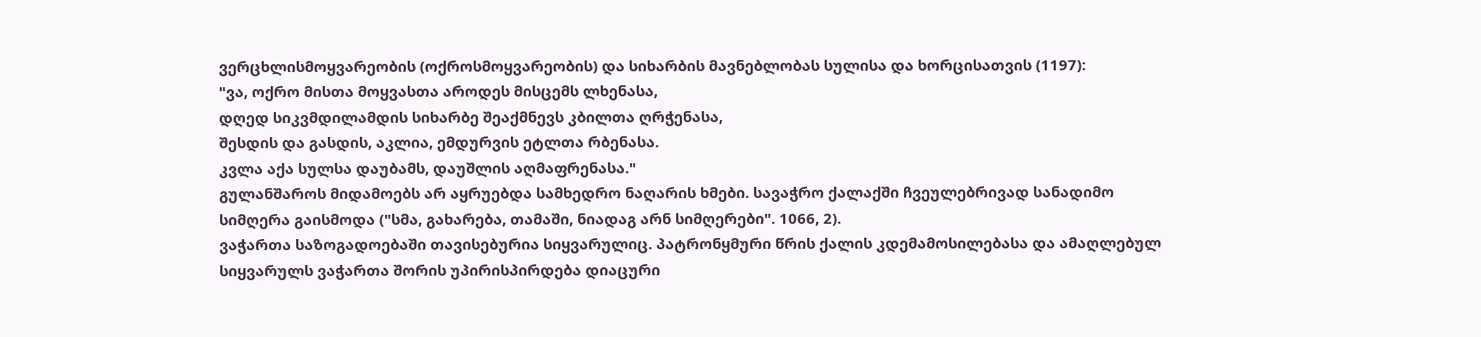ვერცხლისმოყვარეობის (ოქროსმოყვარეობის) და სიხარბის მავნებლობას სულისა და ხორცისათვის (1197):
"ვა, ოქრო მისთა მოყვასთა აროდეს მისცემს ლხენასა,
დღედ სიკვმდილამდის სიხარბე შეაქმნევს კბილთა ღრჭენასა,
შესდის და გასდის, აკლია, ემდურვის ეტლთა რბენასა.
კვლა აქა სულსა დაუბამს, დაუშლის აღმაფრენასა."
გულანშაროს მიდამოებს არ აყრუებდა სამხედრო ნაღარის ხმები. სავაჭრო ქალაქში ჩვეულებრივად სანადიმო სიმღერა გაისმოდა ("სმა, გახარება, თამაში, ნიადაგ არნ სიმღერები". 1066, 2).
ვაჭართა საზოგადოებაში თავისებურია სიყვარულიც. პატრონყმური წრის ქალის კდემამოსილებასა და ამაღლებულ სიყვარულს ვაჭართა შორის უპირისპირდება დიაცური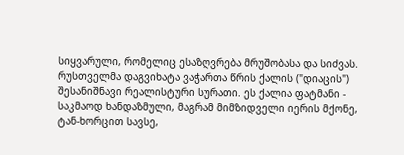სიყვარული, რომელიც ესაზღვრება მრუშობასა და სიძვას.
რუსთველმა დაგვიხატა ვაჭართა წრის ქალის ("დიაცის") შესანიშნავი რეალისტური სურათი. ეს ქალია ფატმანი - საკმაოდ ხანდაზმული, მაგრამ მიმზიდველი იერის მქონე, ტან-ხორცით სავსე,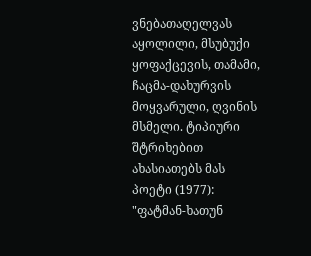ვნებათაღელვას აყოლილი, მსუბუქი ყოფაქცევის, თამამი, ჩაცმა-დახურვის მოყვარული, ღვინის მსმელი. ტიპიური შტრიხებით ახასიათებს მას პოეტი (1977):
"ფატმან-ხათუნ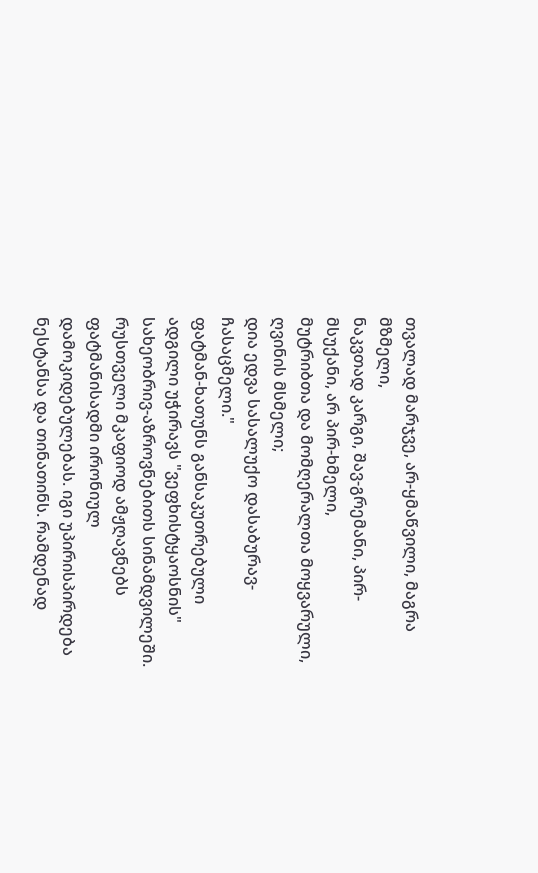თვალად მარჯვე, არ-ყმაწვილი, მაგრა მზმელი,
ნაკვთად კარგი, შავ-გრემანი, პირ-მსუქანი, არ პირ-ხმელი,
მუტრიბთა და მომღერალთა მოყვარული, ღვინის მსმელი;
დია ედვა სასალუქო დასაბურავ-ჩასაცმელი."
ფატმან-ხათუნს განსაკუთრებული ადგილი უჭირავს "ვეფხისტყაოსნის" სახეობრივ-აზროვნებითს სინამდვილეში. რუსთველი მკაფიოდ ამჟღავნებს ფატმანისადმი ირონიულ დამოკიდებულებას. იგი უპირისპირდება ნესტანსა და თინათინს. რამდენად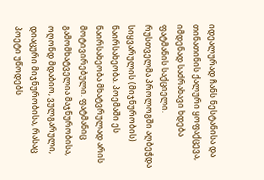იდეალურად ჩანს ნესტანისა და თინათინის ქალური ყოფაქცევა, იმდენად საძრახავი ხდება ფატმანის საქციელი.
რუსთველმა პროლოგში აღბეჭდა სიყვარულის (მიჯნურობის) ნაირსახეობა. პოემაში ეს ნაირსახეობა მხატვრულად არის მოტივირებული. ფატმანიც გამომხატველია მაჯნურობისა, ოღონდ მდაბიო, ვულგარული, დიაცური მიჯნურობისა, რასაც პოეტი უწოდებს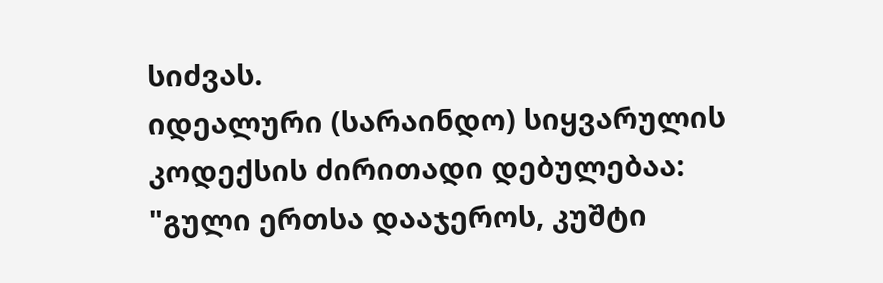სიძვას.
იდეალური (სარაინდო) სიყვარულის კოდექსის ძირითადი დებულებაა:
"გული ერთსა დააჯეროს, კუშტი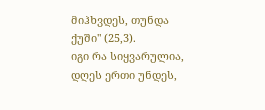მიჰხვდეს, თუნდა ქუში" (25,3).
იგი რა სიყვარულია, დღეს ერთი უნდეს,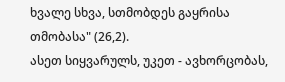ხვალე სხვა, სთმობდეს გაყრისა თმობასა" (26,2).
ასეთ სიყვარულს, უკეთ - ავხორცობას,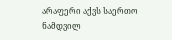არაფერი აქვს საერთო ნამდვილ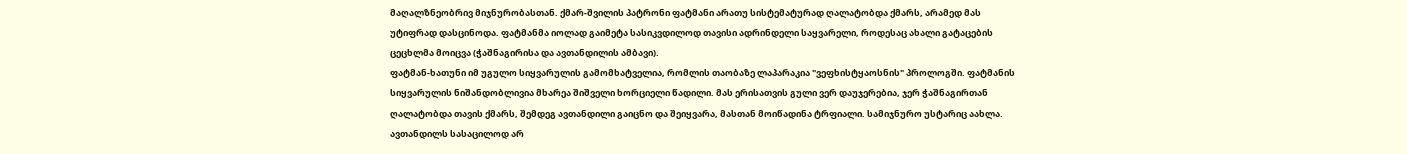მაღალზნეობრივ მიჯნურობასთან. ქმარ-შვილის პატრონი ფატმანი არათუ სისტემატურად ღალატობდა ქმარს, არამედ მას უტიფრად დასცინოდა. ფატმანმა იოლად გაიმეტა სასიკვდილოდ თავისი ადრინდელი საყვარელი, როდესაც ახალი გატაცების ცეცხლმა მოიცვა (ჭაშნაგირისა და ავთანდილის ამბავი).
ფატმან-ხათუნი იმ უგულო სიყვარულის გამომხატველია, რომლის თაობაზე ლაპარაკია "ვეფხისტყაოსნის" პროლოგში. ფატმანის სიყვარულის ნიშანდობლივია მხარეა შიშველი ხორციელი წადილი. მას ერისათვის გული ვერ დაუჯერებია, ჯერ ჭაშნაგირთან ღალატობდა თავის ქმარს, შემდეგ ავთანდილი გაიცნო და შეიყვარა, მასთან მოიწადინა ტრფიალი. სამიჯნურო უსტარიც აახლა.
ავთანდილს სასაცილოდ არ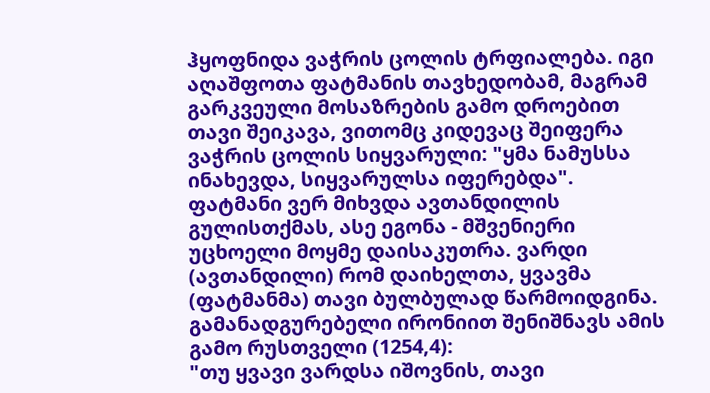ჰყოფნიდა ვაჭრის ცოლის ტრფიალება. იგი აღაშფოთა ფატმანის თავხედობამ, მაგრამ გარკვეული მოსაზრების გამო დროებით თავი შეიკავა, ვითომც კიდევაც შეიფერა ვაჭრის ცოლის სიყვარული: "ყმა ნამუსსა ინახევდა, სიყვარულსა იფერებდა".
ფატმანი ვერ მიხვდა ავთანდილის გულისთქმას, ასე ეგონა - მშვენიერი უცხოელი მოყმე დაისაკუთრა. ვარდი (ავთანდილი) რომ დაიხელთა, ყვავმა (ფატმანმა) თავი ბულბულად წარმოიდგინა. გამანადგურებელი ირონიით შენიშნავს ამის გამო რუსთველი (1254,4):
"თუ ყვავი ვარდსა იშოვნის, თავი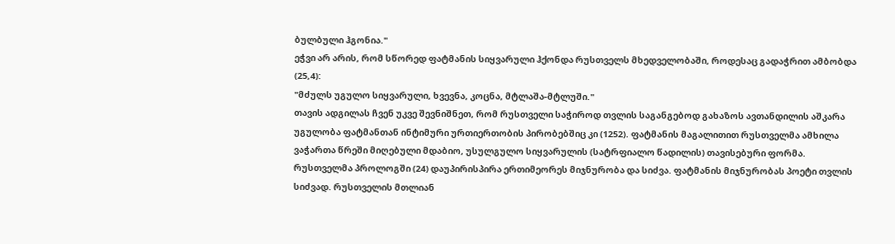ბულბული ჰგონია."
ეჭვი არ არის, რომ სწორედ ფატმანის სიყვარული ჰქონდა რუსთველს მხედველობაში, როდესაც გადაჭრით ამბობდა (25,4):
"მძულს უგულო სიყვარული, ხვევნა, კოცნა, მტლაშა-მტლუში."
თავის ადგილას ჩვენ უკვე შევნიშნეთ, რომ რუსთველი საჭიროდ თვლის საგანგებოდ გახაზოს ავთანდილის აშკარა უგულობა ფატმანთან ინტიმური ურთიერთობის პირობებშიც კი (1252). ფატმანის მაგალითით რუსთველმა ამხილა ვაჭართა წრეში მიღებული მდაბიო, უსულგულო სიყვარულის (სატრფიალო წადილის) თავისებური ფორმა.
რუსთველმა პროლოგში (24) დაუპირისპირა ერთიმეორეს მიჯნურობა და სიძვა. ფატმანის მიჯნურობას პოეტი თვლის სიძვად. რუსთველის მთლიან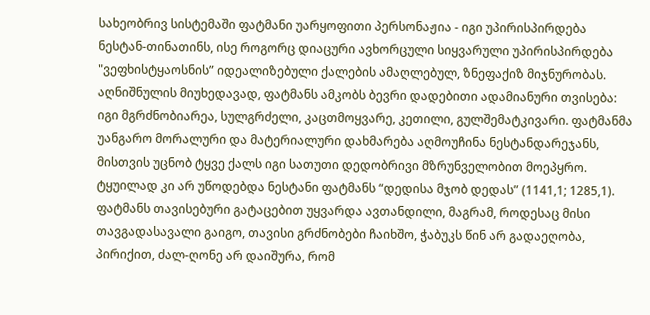სახეობრივ სისტემაში ფატმანი უარყოფითი პერსონაჟია - იგი უპირისპირდება ნესტან-თინათინს, ისე როგორც დიაცური ავხორცული სიყვარული უპირისპირდება "ვეფხისტყაოსნის” იდეალიზებული ქალების ამაღლებულ, ზნეფაქიზ მიჯნურობას.
აღნიშნულის მიუხედავად, ფატმანს ამკობს ბევრი დადებითი ადამიანური თვისება: იგი მგრძნობიარეა, სულგრძელი, კაცთმოყვარე, კეთილი, გულშემატკივარი. ფატმანმა უანგარო მორალური და მატერიალური დახმარება აღმოუჩინა ნესტანდარეჯანს, მისთვის უცნობ ტყვე ქალს იგი სათუთი დედობრივი მზრუნველობით მოეპყრო. ტყუილად კი არ უწოდებდა ნესტანი ფატმანს “დედისა მჯობ დედას” (1141,1; 1285,1).
ფატმანს თავისებური გატაცებით უყვარდა ავთანდილი, მაგრამ, როდესაც მისი თავგადასავალი გაიგო, თავისი გრძნობები ჩაიხშო, ჭაბუკს წინ არ გადაეღობა, პირიქით, ძალ-ღონე არ დაიშურა, რომ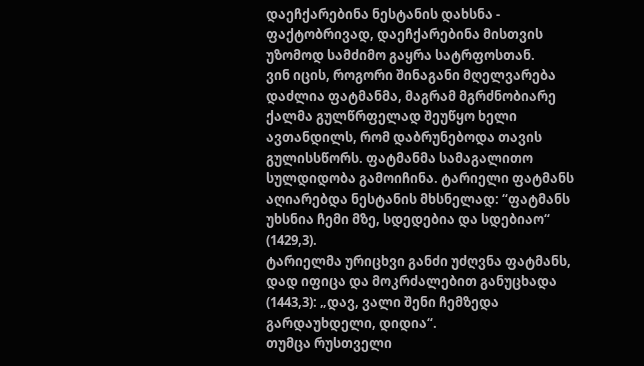დაეჩქარებინა ნესტანის დახსნა - ფაქტობრივად, დაეჩქარებინა მისთვის უზომოდ სამძიმო გაყრა სატრფოსთან.
ვინ იცის, როგორი შინაგანი მღელვარება დაძლია ფატმანმა, მაგრამ მგრძნობიარე ქალმა გულწრფელად შეუწყო ხელი ავთანდილს, რომ დაბრუნებოდა თავის გულისსწორს. ფატმანმა სამაგალითო სულდიდობა გამოიჩინა. ტარიელი ფატმანს აღიარებდა ნესტანის მხსნელად: “ფატმანს უხსნია ჩემი მზე, სდედებია და სდებიაო“ (1429,3).
ტარიელმა ურიცხვი განძი უძღვნა ფატმანს, დად იფიცა და მოკრძალებით განუცხადა (1443,3): „დავ, ვალი შენი ჩემზედა გარდაუხდელი, დიდია“.
თუმცა რუსთველი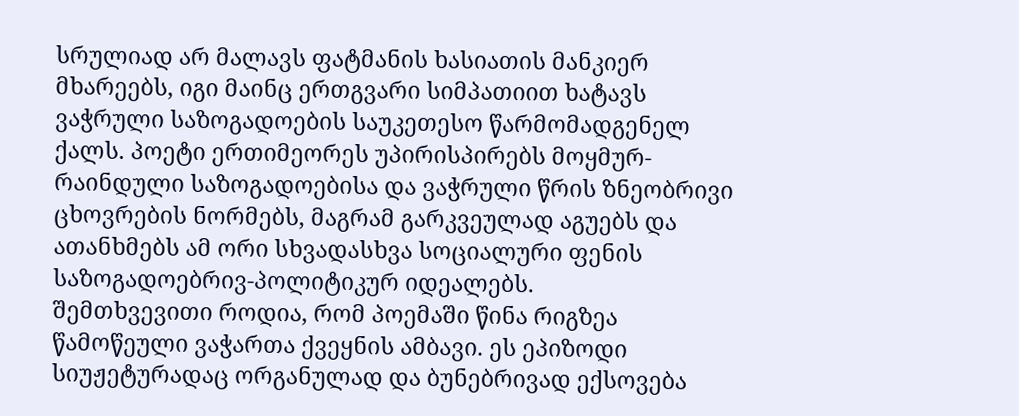სრულიად არ მალავს ფატმანის ხასიათის მანკიერ მხარეებს, იგი მაინც ერთგვარი სიმპათიით ხატავს ვაჭრული საზოგადოების საუკეთესო წარმომადგენელ ქალს. პოეტი ერთიმეორეს უპირისპირებს მოყმურ-რაინდული საზოგადოებისა და ვაჭრული წრის ზნეობრივი ცხოვრების ნორმებს, მაგრამ გარკვეულად აგუებს და ათანხმებს ამ ორი სხვადასხვა სოციალური ფენის საზოგადოებრივ-პოლიტიკურ იდეალებს.
შემთხვევითი როდია, რომ პოემაში წინა რიგზეა წამოწეული ვაჭართა ქვეყნის ამბავი. ეს ეპიზოდი სიუჟეტურადაც ორგანულად და ბუნებრივად ექსოვება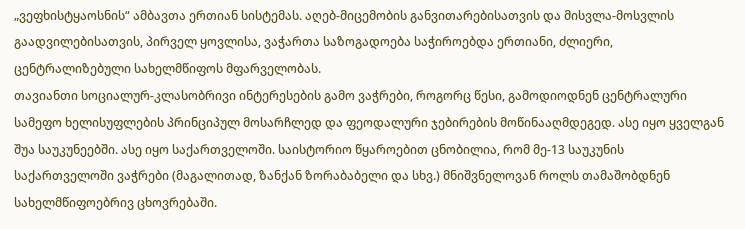„ვეფხისტყაოსნის“ ამბავთა ერთიან სისტემას. აღებ-მიცემობის განვითარებისათვის და მისვლა-მოსვლის გაადვილებისათვის, პირველ ყოვლისა, ვაჭართა საზოგადოება საჭიროებდა ერთიანი, ძლიერი, ცენტრალიზებული სახელმწიფოს მფარველობას.
თავიანთი სოციალურ-კლასობრივი ინტერესების გამო ვაჭრები, როგორც წესი, გამოდიოდნენ ცენტრალური სამეფო ხელისუფლების პრინციპულ მოსარჩლედ და ფეოდალური ჯებირების მოწინააღმდეგედ. ასე იყო ყველგან შუა საუკუნეებში. ასე იყო საქართველოში. საისტორიო წყაროებით ცნობილია, რომ მე-13 საუკუნის საქართველოში ვაჭრები (მაგალითად, ზანქან ზორაბაბელი და სხვ.) მნიშვნელოვან როლს თამაშობდნენ სახელმწიფოებრივ ცხოვრებაში.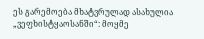ეს გარემოება მხატვრულად ასახულია „ვეფხისტყაოსანში“: მოყმე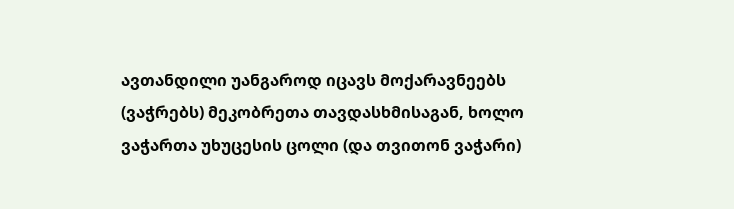ავთანდილი უანგაროდ იცავს მოქარავნეებს (ვაჭრებს) მეკობრეთა თავდასხმისაგან, ხოლო ვაჭართა უხუცესის ცოლი (და თვითონ ვაჭარი)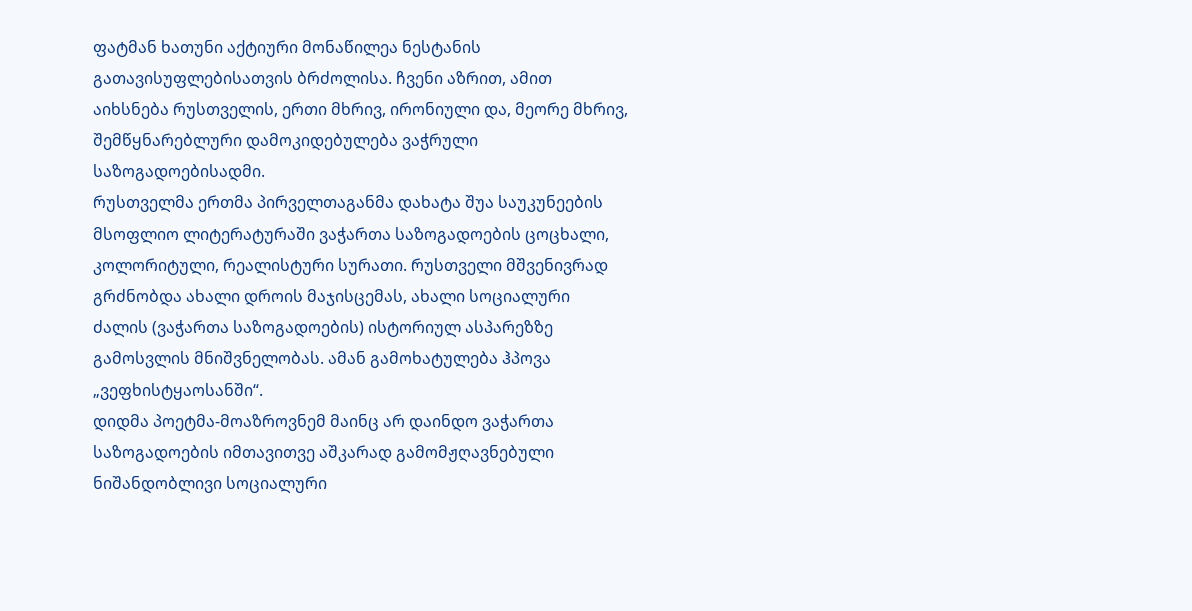ფატმან ხათუნი აქტიური მონაწილეა ნესტანის გათავისუფლებისათვის ბრძოლისა. ჩვენი აზრით, ამით აიხსნება რუსთველის, ერთი მხრივ, ირონიული და, მეორე მხრივ, შემწყნარებლური დამოკიდებულება ვაჭრული საზოგადოებისადმი.
რუსთველმა ერთმა პირველთაგანმა დახატა შუა საუკუნეების მსოფლიო ლიტერატურაში ვაჭართა საზოგადოების ცოცხალი, კოლორიტული, რეალისტური სურათი. რუსთველი მშვენივრად გრძნობდა ახალი დროის მაჯისცემას, ახალი სოციალური ძალის (ვაჭართა საზოგადოების) ისტორიულ ასპარეზზე გამოსვლის მნიშვნელობას. ამან გამოხატულება ჰპოვა „ვეფხისტყაოსანში“.
დიდმა პოეტმა-მოაზროვნემ მაინც არ დაინდო ვაჭართა საზოგადოების იმთავითვე აშკარად გამომჟღავნებული ნიშანდობლივი სოციალური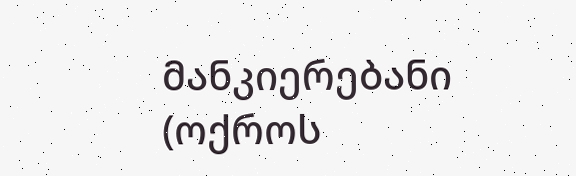მანკიერებანი (ოქროს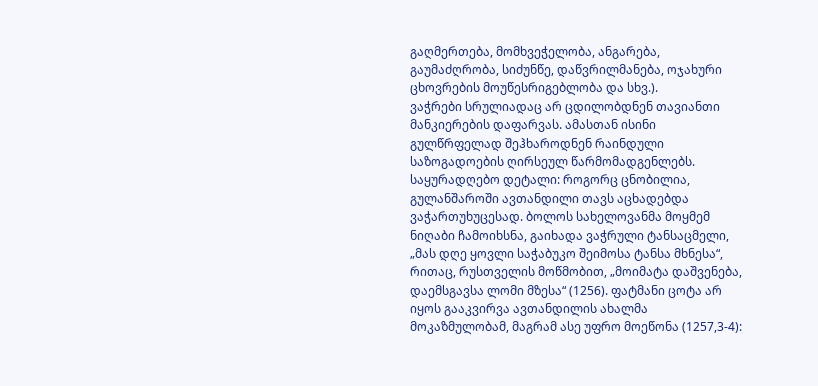გაღმერთება, მომხვეჭელობა, ანგარება, გაუმაძღრობა, სიძუნწე, დაწვრილმანება, ოჯახური ცხოვრების მოუწესრიგებლობა და სხვ.).
ვაჭრები სრულიადაც არ ცდილობდნენ თავიანთი მანკიერების დაფარვას. ამასთან ისინი გულწრფელად შეჰხაროდნენ რაინდული საზოგადოების ღირსეულ წარმომადგენლებს. საყურადღებო დეტალი: როგორც ცნობილია, გულანშაროში ავთანდილი თავს აცხადებდა ვაჭართუხუცესად. ბოლოს სახელოვანმა მოყმემ ნიღაბი ჩამოიხსნა, გაიხადა ვაჭრული ტანსაცმელი, „მას დღე ყოვლი საჭაბუკო შეიმოსა ტანსა მხნესა“, რითაც, რუსთველის მოწმობით, „მოიმატა დაშვენება, დაემსგავსა ლომი მზესა“ (1256). ფატმანი ცოტა არ იყოს გააკვირვა ავთანდილის ახალმა მოკაზმულობამ, მაგრამ ასე უფრო მოეწონა (1257,3-4):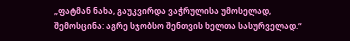„ფატმან ნახა, გაუკვირდა ვაჭრულისა უმოსელად,
შემოსცინა: აგრე სჯობსო შენთვის ხელთა სასურველად.“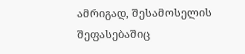ამრიგად, შესამოსელის შეფასებაშიც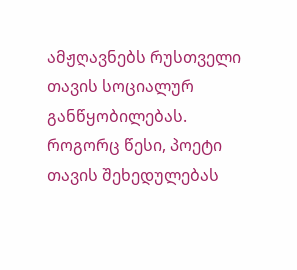ამჟღავნებს რუსთველი თავის სოციალურ განწყობილებას. როგორც წესი, პოეტი თავის შეხედულებას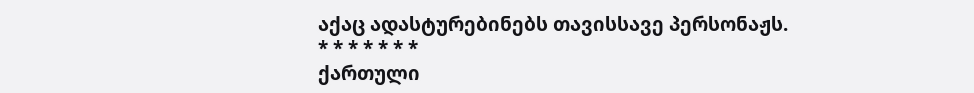აქაც ადასტურებინებს თავისსავე პერსონაჟს.
* * * * * * *
ქართული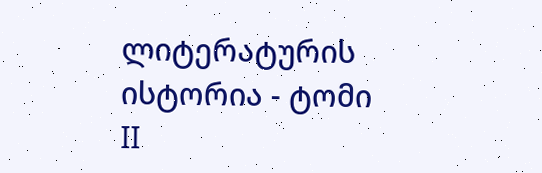ლიტერატურის ისტორია - ტომი II